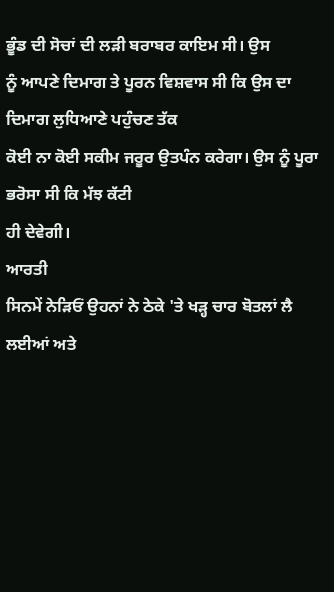ਭੂੰਡ ਦੀ ਸੋਚਾਂ ਦੀ ਲੜੀ ਬਰਾਬਰ ਕਾਇਮ ਸੀ। ਉਸ
ਨੂੰ ਆਪਣੇ ਦਿਮਾਗ ਤੇ ਪੂਰਨ ਵਿਸ਼ਵਾਸ ਸੀ ਕਿ ਉਸ ਦਾ ਦਿਮਾਗ ਲੁਧਿਆਣੇ ਪਹੁੰਚਣ ਤੱਕ
ਕੋਈ ਨਾ ਕੋਈ ਸਕੀਮ ਜਰੂਰ ਉਤਪੰਨ ਕਰੇਗਾ। ਉਸ ਨੂੰ ਪੂਰਾ ਭਰੋਸਾ ਸੀ ਕਿ ਮੱਝ ਕੱਟੀ
ਹੀ ਦੇਵੇਗੀ।
ਆਰਤੀ
ਸਿਨਮੇਂ ਨੇੜਿਓਂ ਉਹਨਾਂ ਨੇ ਠੇਕੇ 'ਤੇ ਖੜ੍ਹ ਚਾਰ ਬੋਤਲਾਂ ਲੈ ਲਈਆਂ ਅਤੇ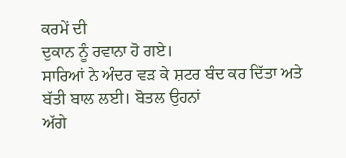ਕਰਮੇਂ ਦੀ
ਦੁਕਾਨ ਨੂੰ ਰਵਾਨਾ ਹੋ ਗਏ।
ਸਾਰਿਆਂ ਨੇ ਅੰਦਰ ਵੜ ਕੇ ਸ਼ਟਰ ਬੰਦ ਕਰ ਦਿੱਤਾ ਅਤੇ ਬੱਤੀ ਬਾਲ ਲਈ। ਬੋਤਲ ਉਹਨਾਂ
ਅੱਗੇ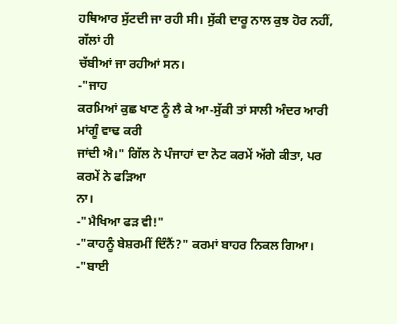ਹਥਿਆਰ ਸੁੱਟਦੀ ਜਾ ਰਹੀ ਸੀ। ਸੁੱਕੀ ਦਾਰੂ ਨਾਲ ਕੁਝ ਹੋਰ ਨਹੀਂ, ਗੱਲਾਂ ਹੀ
ਚੱਬੀਆਂ ਜਾ ਰਹੀਆਂ ਸਨ।
-"ਜਾਹ
ਕਰਮਿਆਂ ਕੁਛ ਖਾਣ ਨੂੰ ਲੈ ਕੇ ਆ-ਸੁੱਕੀ ਤਾਂ ਸਾਲੀ ਅੰਦਰ ਆਰੀ ਮਾਂਗੂੰ ਵਾਢ ਕਰੀ
ਜਾਂਦੀ ਐ।" ਗਿੱਲ ਨੇ ਪੰਜਾਹਾਂ ਦਾ ਨੋਟ ਕਰਮੇਂ ਅੱਗੇ ਕੀਤਾ, ਪਰ ਕਰਮੇਂ ਨੇ ਫੜਿਆ
ਨਾ।
-"ਮੈਖਿਆ ਫੜ ਵੀ!"
-"ਕਾਹਨੂੰ ਬੇਸ਼ਰਮੀਂ ਦਿੰਨੈਂ?" ਕਰਮਾਂ ਬਾਹਰ ਨਿਕਲ ਗਿਆ।
-"ਬਾਈ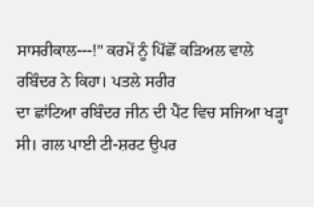ਸਾਸਰੀਕਾਲ---!" ਕਰਮੇਂ ਨੂੰ ਪਿੱਛੋਂ ਕੜਿਅਲ ਵਾਲੇ ਰਬਿੰਦਰ ਨੇ ਕਿਹਾ। ਪਤਲੇ ਸਰੀਰ
ਦਾ ਛਾਂਟਿਆ ਰਬਿੰਦਰ ਜੀਨ ਦੀ ਪੈਂਟ ਵਿਚ ਸਜਿਆ ਖੜ੍ਹਾ ਸੀ। ਗਲ ਪਾਈ ਟੀ-ਸ਼ਰਟ ਉਪਰ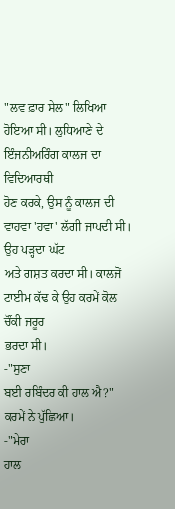"ਲਵ ਫ਼ਾਰ ਸੇਲ" ਲਿਖਿਆ ਹੋਇਆ ਸੀ। ਲੁਧਿਆਣੇ ਦੇ ਇੰਜਨੀਅਰਿੰਗ ਕਾਲਜ ਦਾ ਵਿਦਿਆਰਥੀ
ਹੋਣ ਕਰਕੇ, ਉਸ ਨੂੰ ਕਾਲਜ ਦੀ ਵਾਹਵਾ 'ਹਵਾ' ਲੱਗੀ ਜਾਪਦੀ ਸੀ। ਉਹ ਪੜ੍ਹਦਾ ਘੱਟ
ਅਤੇ ਗਸ਼ਤ ਕਰਦਾ ਸੀ। ਕਾਲਜੋਂ ਟਾਈਮ ਕੱਢ ਕੇ ਉਹ ਕਰਮੇਂ ਕੋਲ ਚੌਂਕੀ ਜਰੂਰ
ਭਰਦਾ ਸੀ।
-"ਸੁਣਾ
ਬਈ ਰਬਿੰਦਰ ਕੀ ਹਾਲ ਐ?" ਕਰਮੇਂ ਨੇ ਪੁੱਛਿਆ।
-"ਮੇਰਾ
ਹਾਲ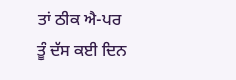ਤਾਂ ਠੀਕ ਐ-ਪਰ ਤੂੰ ਦੱਸ ਕਈ ਦਿਨ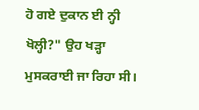ਹੋ ਗਏ ਦੁਕਾਨ ਈ ਨ੍ਹੀ ਖੋਲ੍ਹੀ?" ਉਹ ਖੜ੍ਹਾ
ਮੁਸਕਰਾਈ ਜਾ ਰਿਹਾ ਸੀ।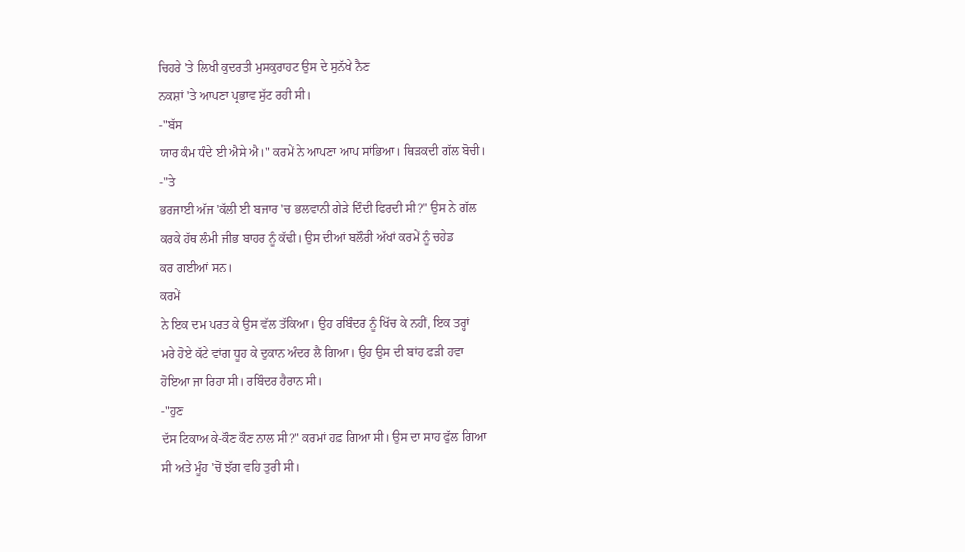ਚਿਹਰੇ 'ਤੇ ਲਿਖੀ ਕੁਦਰਤੀ ਮੁਸਕੁਰਾਹਟ ਉਸ ਦੇ ਸੁਨੱਖੇ ਨੈਣ
ਨਕਸ਼ਾਂ 'ਤੇ ਆਪਣਾ ਪ੍ਰਭਾਵ ਸੁੱਟ ਰਹੀ ਸੀ।
-"ਬੱਸ
ਯਾਰ ਕੰਮ ਧੰਦੇ ਈ ਐਸੇ ਐ।" ਕਰਮੇਂ ਨੇ ਆਪਣਾ ਆਪ ਸਾਂਭਿਆ। ਥਿੜਕਦੀ ਗੱਲ ਬੋਚੀ।
-"ਤੇ
ਭਰਜਾਈ ਅੱਜ 'ਕੱਲੀ ਈ ਬਜਾਰ 'ਚ ਭਲਵਾਨੀ ਗੇੜੇ ਦਿੰਦੀ ਫਿਰਦੀ ਸੀ?" ਉਸ ਨੇ ਗੱਲ
ਕਰਕੇ ਹੱਥ ਲੰਮੀ ਜੀਭ ਬਾਹਰ ਨੂੰ ਕੱਢੀ। ਉਸ ਦੀਆਂ ਬਲੌਰੀ ਅੱਖਾਂ ਕਰਮੇਂ ਨੂੰ ਚਹੇਡ
ਕਰ ਗਈਆਂ ਸਨ।
ਕਰਮੇਂ
ਨੇ ਇਕ ਦਮ ਪਰਤ ਕੇ ਉਸ ਵੱਲ ਤੱਕਿਆ। ਉਹ ਰਬਿੰਦਰ ਨੂੰ ਖਿੱਚ ਕੇ ਨਹੀਂ, ਇਕ ਤਰ੍ਹਾਂ
ਮਰੇ ਹੋਏ ਕੱਟੇ ਵਾਂਗ ਧੂਹ ਕੇ ਦੁਕਾਨ ਅੰਦਰ ਲੈ ਗਿਆ। ਉਹ ਉਸ ਦੀ ਬਾਂਹ ਫੜੀ ਹਵਾ
ਹੋਇਆ ਜਾ ਰਿਹਾ ਸੀ। ਰਬਿੰਦਰ ਹੈਰਾਨ ਸੀ।
-"ਹੁਣ
ਦੱਸ ਟਿਕਾਅ ਕੇ-ਕੌਣ ਕੌਣ ਨਾਲ ਸੀ?" ਕਰਮਾਂ ਹਫ਼ ਗਿਆ ਸੀ। ਉਸ ਦਾ ਸਾਹ ਫੁੱਲ ਗਿਆ
ਸੀ ਅਤੇ ਮੂੰਹ 'ਚੋਂ ਝੱਗ ਵਹਿ ਤੁਰੀ ਸੀ।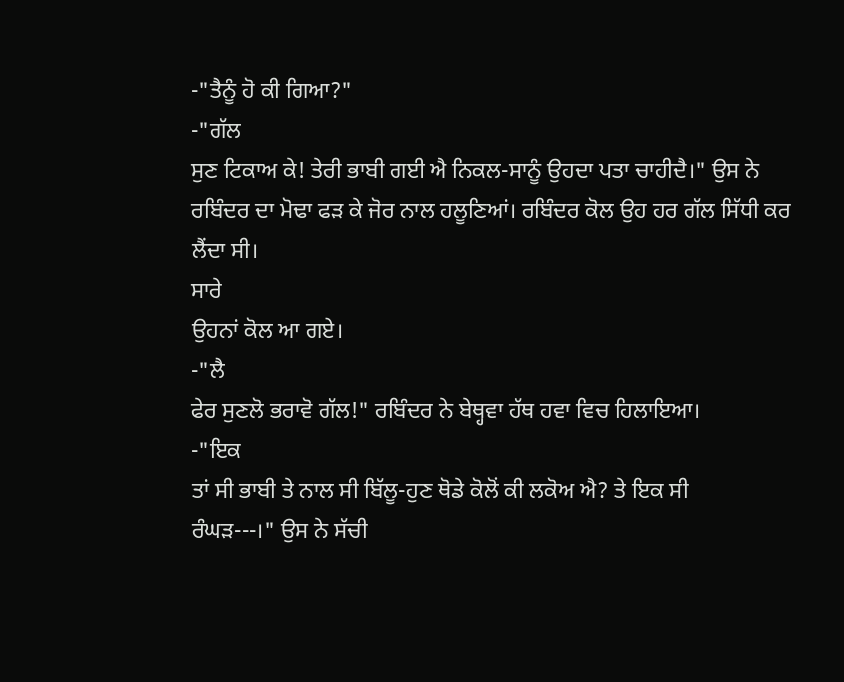-"ਤੈਨੂੰ ਹੋ ਕੀ ਗਿਆ?"
-"ਗੱਲ
ਸੁਣ ਟਿਕਾਅ ਕੇ! ਤੇਰੀ ਭਾਬੀ ਗਈ ਐ ਨਿਕਲ-ਸਾਨੂੰ ਉਹਦਾ ਪਤਾ ਚਾਹੀਦੈ।" ਉਸ ਨੇ
ਰਬਿੰਦਰ ਦਾ ਮੋਢਾ ਫੜ ਕੇ ਜੋਰ ਨਾਲ ਹਲੂਣਿਆਂ। ਰਬਿੰਦਰ ਕੋਲ ਉਹ ਹਰ ਗੱਲ ਸਿੱਧੀ ਕਰ
ਲੈਂਦਾ ਸੀ।
ਸਾਰੇ
ਉਹਨਾਂ ਕੋਲ ਆ ਗਏ।
-"ਲੈ
ਫੇਰ ਸੁਣਲੋ ਭਰਾਵੋ ਗੱਲ!" ਰਬਿੰਦਰ ਨੇ ਬੇਥ੍ਹਵਾ ਹੱਥ ਹਵਾ ਵਿਚ ਹਿਲਾਇਆ।
-"ਇਕ
ਤਾਂ ਸੀ ਭਾਬੀ ਤੇ ਨਾਲ ਸੀ ਬਿੱਲੂ-ਹੁਣ ਥੋਡੇ ਕੋਲੋਂ ਕੀ ਲਕੋਅ ਐ? ਤੇ ਇਕ ਸੀ
ਰੰਘੜ---।" ਉਸ ਨੇ ਸੱਚੀ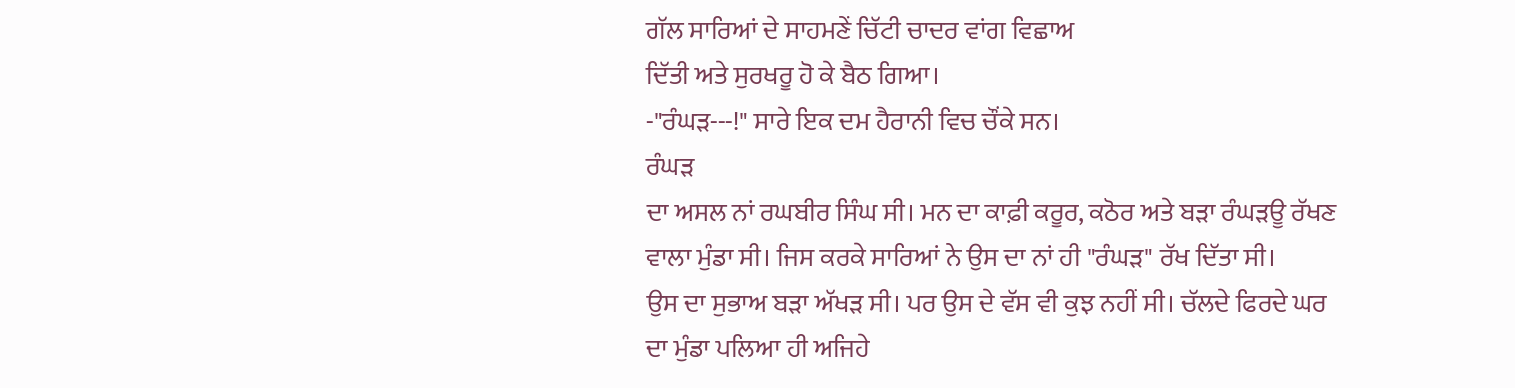ਗੱਲ ਸਾਰਿਆਂ ਦੇ ਸਾਹਮਣੇਂ ਚਿੱਟੀ ਚਾਦਰ ਵਾਂਗ ਵਿਛਾਅ
ਦਿੱਤੀ ਅਤੇ ਸੁਰਖਰੂ ਹੋ ਕੇ ਬੈਠ ਗਿਆ।
-"ਰੰਘੜ---!" ਸਾਰੇ ਇਕ ਦਮ ਹੈਰਾਨੀ ਵਿਚ ਚੌਂਕੇ ਸਨ।
ਰੰਘੜ
ਦਾ ਅਸਲ ਨਾਂ ਰਘਬੀਰ ਸਿੰਘ ਸੀ। ਮਨ ਦਾ ਕਾਫ਼ੀ ਕਰੂਰ, ਕਠੋਰ ਅਤੇ ਬੜਾ ਰੰਘੜਊ ਰੱਖਣ
ਵਾਲਾ ਮੁੰਡਾ ਸੀ। ਜਿਸ ਕਰਕੇ ਸਾਰਿਆਂ ਨੇ ਉਸ ਦਾ ਨਾਂ ਹੀ "ਰੰਘੜ" ਰੱਖ ਦਿੱਤਾ ਸੀ।
ਉਸ ਦਾ ਸੁਭਾਅ ਬੜਾ ਅੱਖੜ ਸੀ। ਪਰ ਉਸ ਦੇ ਵੱਸ ਵੀ ਕੁਝ ਨਹੀਂ ਸੀ। ਚੱਲਦੇ ਫਿਰਦੇ ਘਰ
ਦਾ ਮੁੰਡਾ ਪਲਿਆ ਹੀ ਅਜਿਹੇ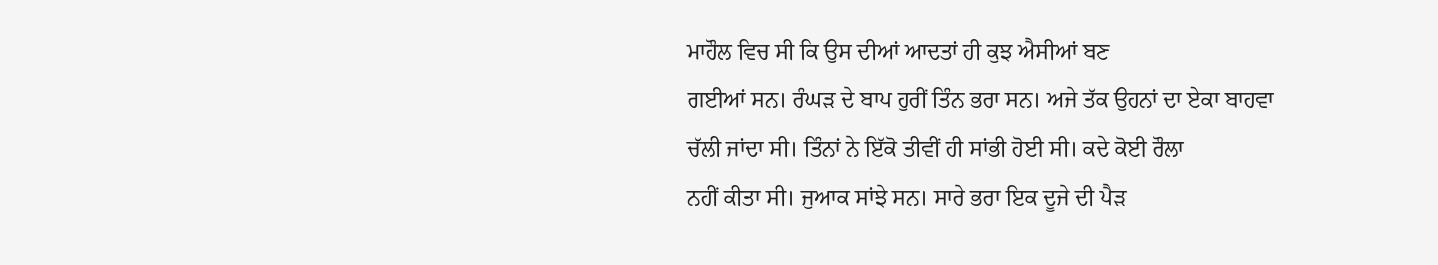ਮਾਹੌਲ ਵਿਚ ਸੀ ਕਿ ਉਸ ਦੀਆਂ ਆਦਤਾਂ ਹੀ ਕੁਝ ਐਸੀਆਂ ਬਣ
ਗਈਆਂ ਸਨ। ਰੰਘੜ ਦੇ ਬਾਪ ਹੁਰੀਂ ਤਿੰਨ ਭਰਾ ਸਨ। ਅਜੇ ਤੱਕ ਉਹਨਾਂ ਦਾ ਏਕਾ ਬਾਹਵਾ
ਚੱਲੀ ਜਾਂਦਾ ਸੀ। ਤਿੰਨਾਂ ਨੇ ਇੱਕੋ ਤੀਵੀਂ ਹੀ ਸਾਂਭੀ ਹੋਈ ਸੀ। ਕਦੇ ਕੋਈ ਰੌਲਾ
ਨਹੀਂ ਕੀਤਾ ਸੀ। ਜੁਆਕ ਸਾਂਝੇ ਸਨ। ਸਾਰੇ ਭਰਾ ਇਕ ਦੂਜੇ ਦੀ ਪੈੜ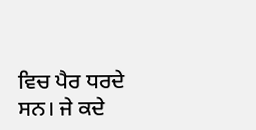ਵਿਚ ਪੈਰ ਧਰਦੇ
ਸਨ। ਜੇ ਕਦੇ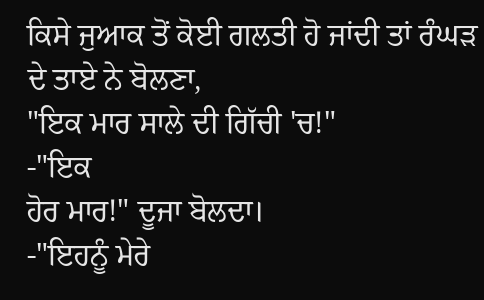ਕਿਸੇ ਜੁਆਕ ਤੋਂ ਕੋਈ ਗਲਤੀ ਹੋ ਜਾਂਦੀ ਤਾਂ ਰੰਘੜ ਦੇ ਤਾਏ ਨੇ ਬੋਲਣਾ,
"ਇਕ ਮਾਰ ਸਾਲੇ ਦੀ ਗਿੱਚੀ 'ਚ!"
-"ਇਕ
ਹੋਰ ਮਾਰ!" ਦੂਜਾ ਬੋਲਦਾ।
-"ਇਹਨੂੰ ਮੇਰੇ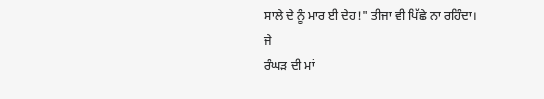ਸਾਲੇ ਦੇ ਨੂੰ ਮਾਰ ਈ ਦੇਹ!" ਤੀਜਾ ਵੀ ਪਿੱਛੇ ਨਾ ਰਹਿੰਦਾ।
ਜੇ
ਰੰਘੜ ਦੀ ਮਾਂ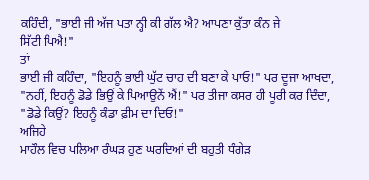ਕਹਿੰਦੀ, "ਭਾਈ ਜੀ ਅੱਜ ਪਤਾ ਨ੍ਹੀ ਕੀ ਗੱਲ ਐ? ਆਪਣਾ ਕੁੱਤਾ ਕੰਨ ਜੇ
ਸਿੱਟੀ ਪਿਐ!"
ਤਾਂ
ਭਾਈ ਜੀ ਕਹਿੰਦਾ, "ਇਹਨੂੰ ਭਾਈ ਘੁੱਟ ਚਾਹ ਦੀ ਬਣਾ ਕੇ ਪਾਓ!" ਪਰ ਦੂਜਾ ਆਖਦਾ,
"ਨਹੀਂ, ਇਹਨੂੰ ਡੋਡੇ ਭਿਉਂ ਕੇ ਪਿਆਉਨੇਂ ਐਂ!" ਪਰ ਤੀਜਾ ਕਸਰ ਹੀ ਪੂਰੀ ਕਰ ਦਿੰਦਾ,
"ਡੋਡੇ ਕਿਉਂ? ਇਹਨੂੰ ਕੰਡਾ ਫ਼ੀਮ ਦਾ ਦਿਓ!"
ਅਜਿਹੇ
ਮਾਹੌਲ ਵਿਚ ਪਲਿਆ ਰੰਘੜ ਹੁਣ ਘਰਦਿਆਂ ਦੀ ਬਹੁਤੀ ਧੰਗੇੜ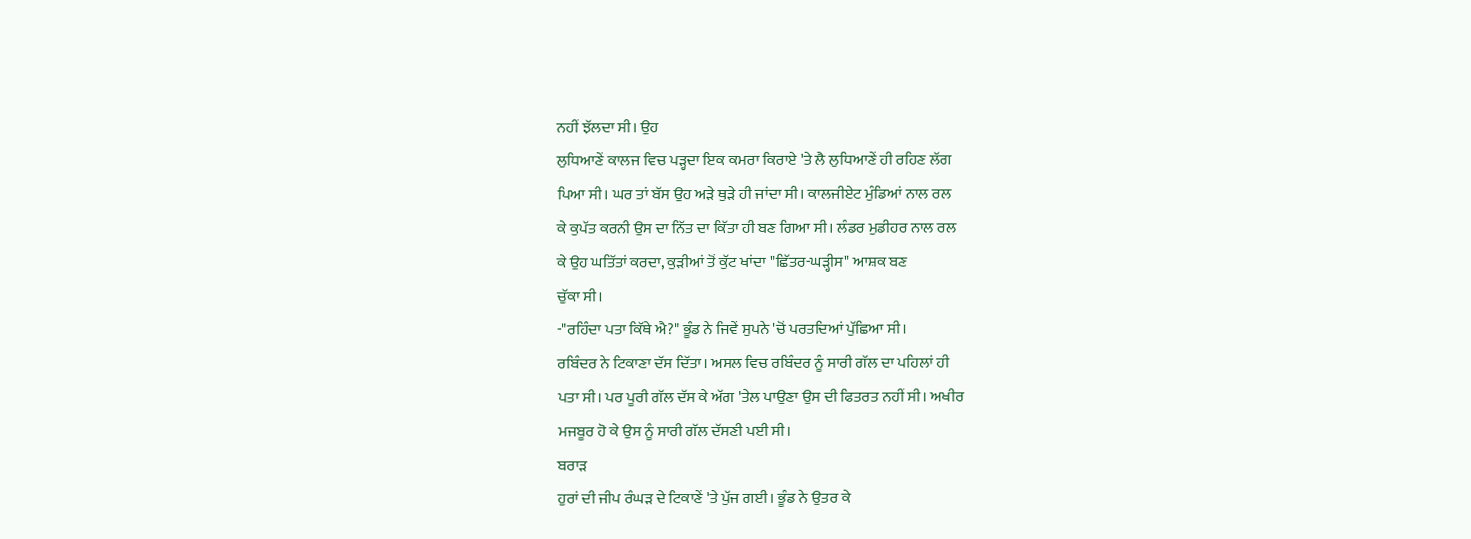ਨਹੀਂ ਝੱਲਦਾ ਸੀ। ਉਹ
ਲੁਧਿਆਣੇਂ ਕਾਲਜ ਵਿਚ ਪੜ੍ਹਦਾ ਇਕ ਕਮਰਾ ਕਿਰਾਏ 'ਤੇ ਲੈ ਲੁਧਿਆਣੇਂ ਹੀ ਰਹਿਣ ਲੱਗ
ਪਿਆ ਸੀ। ਘਰ ਤਾਂ ਬੱਸ ਉਹ ਅੜੇ ਥੁੜੇ ਹੀ ਜਾਂਦਾ ਸੀ। ਕਾਲਜੀਏਟ ਮੁੰਡਿਆਂ ਨਾਲ ਰਲ
ਕੇ ਕੁਪੱਤ ਕਰਨੀ ਉਸ ਦਾ ਨਿੱਤ ਦਾ ਕਿੱਤਾ ਹੀ ਬਣ ਗਿਆ ਸੀ। ਲੰਡਰ ਮੁਡੀਹਰ ਨਾਲ ਰਲ
ਕੇ ਉਹ ਘਤਿੱਤਾਂ ਕਰਦਾ, ਕੁੜੀਆਂ ਤੋਂ ਕੁੱਟ ਖਾਂਦਾ "ਛਿੱਤਰ-ਘੜ੍ਹੀਸ" ਆਸ਼ਕ ਬਣ
ਚੁੱਕਾ ਸੀ।
-"ਰਹਿੰਦਾ ਪਤਾ ਕਿੱਥੇ ਐ?" ਭੂੰਡ ਨੇ ਜਿਵੇਂ ਸੁਪਨੇ 'ਚੋਂ ਪਰਤਦਿਆਂ ਪੁੱਛਿਆ ਸੀ।
ਰਬਿੰਦਰ ਨੇ ਟਿਕਾਣਾ ਦੱਸ ਦਿੱਤਾ। ਅਸਲ ਵਿਚ ਰਬਿੰਦਰ ਨੂੰ ਸਾਰੀ ਗੱਲ ਦਾ ਪਹਿਲਾਂ ਹੀ
ਪਤਾ ਸੀ। ਪਰ ਪੂਰੀ ਗੱਲ ਦੱਸ ਕੇ ਅੱਗ 'ਤੇਲ ਪਾਉਣਾ ਉਸ ਦੀ ਫਿਤਰਤ ਨਹੀਂ ਸੀ। ਅਖੀਰ
ਮਜਬੂਰ ਹੋ ਕੇ ਉਸ ਨੂੰ ਸਾਰੀ ਗੱਲ ਦੱਸਣੀ ਪਈ ਸੀ।
ਬਰਾੜ
ਹੁਰਾਂ ਦੀ ਜੀਪ ਰੰਘੜ ਦੇ ਟਿਕਾਣੇਂ 'ਤੇ ਪੁੱਜ ਗਈ। ਭੂੰਡ ਨੇ ਉਤਰ ਕੇ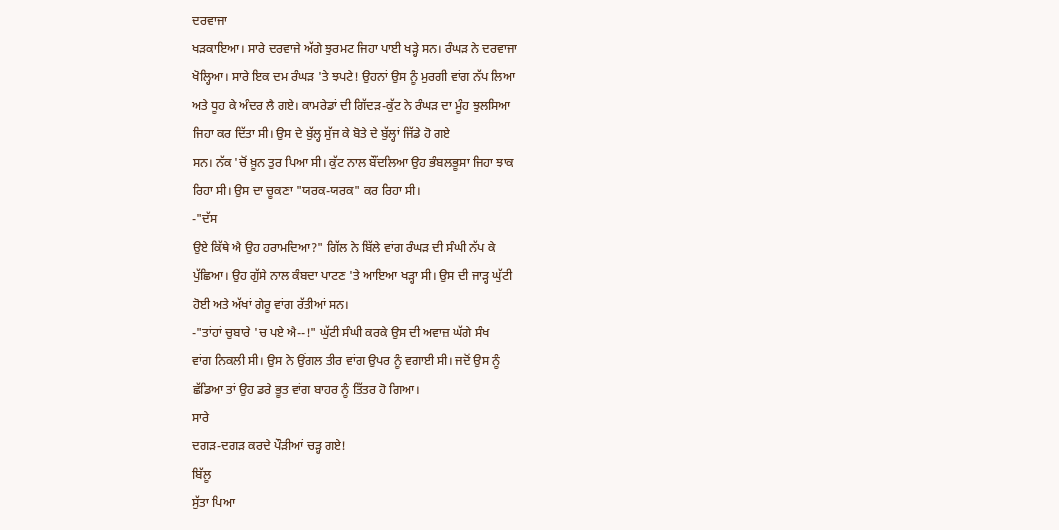ਦਰਵਾਜਾ
ਖੜਕਾਇਆ। ਸਾਰੇ ਦਰਵਾਜੇ ਅੱਗੇ ਝੁਰਮਟ ਜਿਹਾ ਪਾਈ ਖੜ੍ਹੇ ਸਨ। ਰੰਘੜ ਨੇ ਦਰਵਾਜਾ
ਖੋਲ੍ਹਿਆ। ਸਾਰੇ ਇਕ ਦਮ ਰੰਘੜ 'ਤੇ ਝਪਟੇ! ਉਹਨਾਂ ਉਸ ਨੂੰ ਮੁਰਗੀ ਵਾਂਗ ਨੱਪ ਲਿਆ
ਅਤੇ ਧੂਹ ਕੇ ਅੰਦਰ ਲੈ ਗਏ। ਕਾਮਰੇਡਾਂ ਦੀ ਗਿੱਦੜ-ਕੁੱਟ ਨੇ ਰੰਘੜ ਦਾ ਮੂੰਹ ਝੁਲਸਿਆ
ਜਿਹਾ ਕਰ ਦਿੱਤਾ ਸੀ। ਉਸ ਦੇ ਬੁੱਲ੍ਹ ਸੁੱਜ ਕੇ ਬੋਤੇ ਦੇ ਬੁੱਲ੍ਹਾਂ ਜਿੱਡੇ ਹੋ ਗਏ
ਸਨ। ਨੱਕ 'ਚੋਂ ਖ਼ੂਨ ਤੁਰ ਪਿਆ ਸੀ। ਕੁੱਟ ਨਾਲ ਬੌਂਦਲਿਆ ਉਹ ਭੰਬਲਭੂਸਾ ਜਿਹਾ ਝਾਕ
ਰਿਹਾ ਸੀ। ਉਸ ਦਾ ਚੂਕਣਾ "ਯਰਕ-ਯਰਕ" ਕਰ ਰਿਹਾ ਸੀ।
-"ਦੱਸ
ਉਏ ਕਿੱਥੇ ਐ ਉਹ ਹਰਾਮਦਿਆ?" ਗਿੱਲ ਨੇ ਬਿੱਲੇ ਵਾਂਗ ਰੰਘੜ ਦੀ ਸੰਘੀ ਨੱਪ ਕੇ
ਪੁੱਛਿਆ। ਉਹ ਗੁੱਸੇ ਨਾਲ ਕੰਬਦਾ ਪਾਟਣ 'ਤੇ ਆਇਆ ਖੜ੍ਹਾ ਸੀ। ਉਸ ਦੀ ਜਾੜ੍ਹ ਘੁੱਟੀ
ਹੋਈ ਅਤੇ ਅੱਖਾਂ ਗੇਰੂ ਵਾਂਗ ਰੱਤੀਆਂ ਸਨ।
-"ਤਾਂਹਾਂ ਚੁਬਾਰੇ 'ਚ ਪਏ ਐ--!" ਘੁੱਟੀ ਸੰਘੀ ਕਰਕੇ ਉਸ ਦੀ ਅਵਾਜ਼ ਘੱਗੇ ਸੰਖ
ਵਾਂਗ ਨਿਕਲੀ ਸੀ। ਉਸ ਨੇ ਉਂਗਲ ਤੀਰ ਵਾਂਗ ਉਪਰ ਨੂੰ ਵਗਾਈ ਸੀ। ਜਦੋਂ ਉਸ ਨੂੰ
ਛੱਡਿਆ ਤਾਂ ਉਹ ਡਰੇ ਭੂਤ ਵਾਂਗ ਬਾਹਰ ਨੂੰ ਤਿੱਤਰ ਹੋ ਗਿਆ।
ਸਾਰੇ
ਦਗੜ-ਦਗੜ ਕਰਦੇ ਪੌੜੀਆਂ ਚੜ੍ਹ ਗਏ!
ਬਿੱਲੂ
ਸੁੱਤਾ ਪਿਆ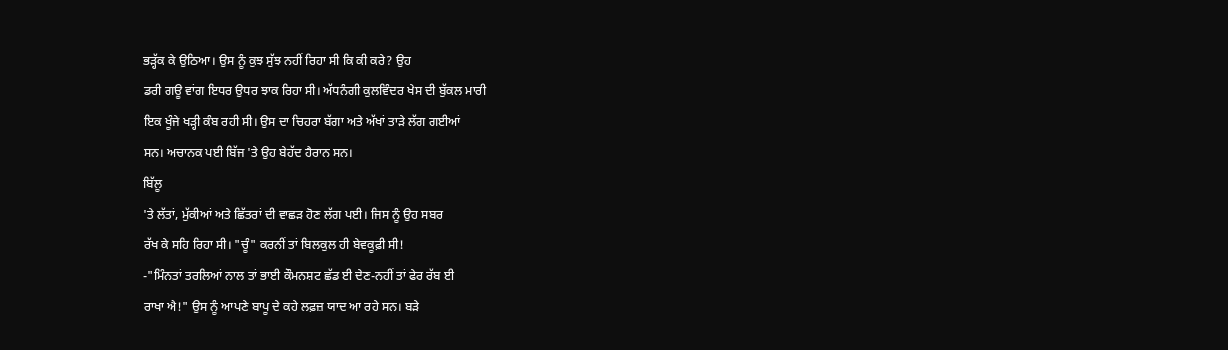ਭੜ੍ਹੱਕ ਕੇ ਉਠਿਆ। ਉਸ ਨੂੰ ਕੁਝ ਸੁੱਝ ਨਹੀਂ ਰਿਹਾ ਸੀ ਕਿ ਕੀ ਕਰੇ? ਉਹ
ਡਰੀ ਗਊ ਵਾਂਗ ਇਧਰ ਉਧਰ ਝਾਕ ਰਿਹਾ ਸੀ। ਅੱਧਨੰਗੀ ਕੁਲਵਿੰਦਰ ਖੇਸ ਦੀ ਬੁੱਕਲ ਮਾਰੀ
ਇਕ ਖੂੰਜੇ ਖੜ੍ਹੀ ਕੰਬ ਰਹੀ ਸੀ। ਉਸ ਦਾ ਚਿਹਰਾ ਬੱਗਾ ਅਤੇ ਅੱਖਾਂ ਤਾੜੇ ਲੱਗ ਗਈਆਂ
ਸਨ। ਅਚਾਨਕ ਪਈ ਬਿੱਜ 'ਤੇ ਉਹ ਬੇਹੱਦ ਹੈਰਾਨ ਸਨ।
ਬਿੱਲੂ
'ਤੇ ਲੱਤਾਂ, ਮੁੱਕੀਆਂ ਅਤੇ ਛਿੱਤਰਾਂ ਦੀ ਵਾਛੜ ਹੋਣ ਲੱਗ ਪਈ। ਜਿਸ ਨੂੰ ਉਹ ਸਬਰ
ਰੱਖ ਕੇ ਸਹਿ ਰਿਹਾ ਸੀ। "ਚੂੰ" ਕਰਨੀਂ ਤਾਂ ਬਿਲਕੁਲ ਹੀ ਬੇਵਕੂਫ਼ੀ ਸੀ!
-"ਮਿੰਨਤਾਂ ਤਰਲਿਆਂ ਨਾਲ ਤਾਂ ਭਾਈ ਕੌਮਨਸ਼ਟ ਛੱਡ ਈ ਦੇਣ-ਨਹੀਂ ਤਾਂ ਫੇਰ ਰੱਬ ਈ
ਰਾਖਾ ਐ!" ਉਸ ਨੂੰ ਆਪਣੇ ਬਾਪੂ ਦੇ ਕਹੇ ਲਫ਼ਜ਼ ਯਾਦ ਆ ਰਹੇ ਸਨ। ਬੜੇ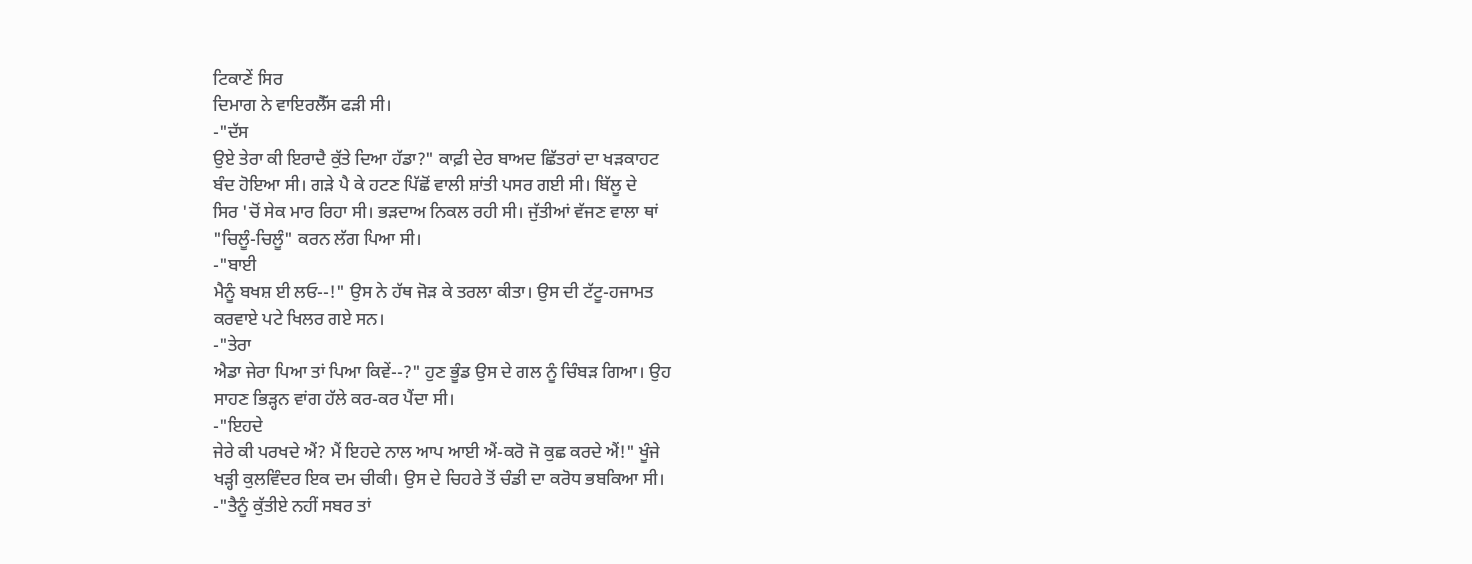ਟਿਕਾਣੇਂ ਸਿਰ
ਦਿਮਾਗ ਨੇ ਵਾਇਰਲੈੱਸ ਫੜੀ ਸੀ।
-"ਦੱਸ
ਉਏ ਤੇਰਾ ਕੀ ਇਰਾਦੈ ਕੁੱਤੇ ਦਿਆ ਹੱਡਾ?" ਕਾਫ਼ੀ ਦੇਰ ਬਾਅਦ ਛਿੱਤਰਾਂ ਦਾ ਖੜਕਾਹਟ
ਬੰਦ ਹੋਇਆ ਸੀ। ਗੜੇ ਪੈ ਕੇ ਹਟਣ ਪਿੱਛੋਂ ਵਾਲੀ ਸ਼ਾਂਤੀ ਪਸਰ ਗਈ ਸੀ। ਬਿੱਲੂ ਦੇ
ਸਿਰ 'ਚੋਂ ਸੇਕ ਮਾਰ ਰਿਹਾ ਸੀ। ਭੜਦਾਅ ਨਿਕਲ ਰਹੀ ਸੀ। ਜੁੱਤੀਆਂ ਵੱਜਣ ਵਾਲਾ ਥਾਂ
"ਚਿਲੂੰ-ਚਿਲੂੰ" ਕਰਨ ਲੱਗ ਪਿਆ ਸੀ।
-"ਬਾਈ
ਮੈਨੂੰ ਬਖਸ਼ ਈ ਲਓ--!" ਉਸ ਨੇ ਹੱਥ ਜੋੜ ਕੇ ਤਰਲਾ ਕੀਤਾ। ਉਸ ਦੀ ਟੱਟੂ-ਹਜਾਮਤ
ਕਰਵਾਏ ਪਟੇ ਖਿਲਰ ਗਏ ਸਨ।
-"ਤੇਰਾ
ਐਡਾ ਜੇਰਾ ਪਿਆ ਤਾਂ ਪਿਆ ਕਿਵੇਂ--?" ਹੁਣ ਭੂੰਡ ਉਸ ਦੇ ਗਲ ਨੂੰ ਚਿੰਬੜ ਗਿਆ। ਉਹ
ਸਾਹਣ ਭਿੜ੍ਹਨ ਵਾਂਗ ਹੱਲੇ ਕਰ-ਕਰ ਪੈਂਦਾ ਸੀ।
-"ਇਹਦੇ
ਜੇਰੇ ਕੀ ਪਰਖਦੇ ਐਂ? ਮੈਂ ਇਹਦੇ ਨਾਲ ਆਪ ਆਈ ਐਂ-ਕਰੋ ਜੋ ਕੁਛ ਕਰਦੇ ਐਂ!" ਖੂੰਜੇ
ਖੜ੍ਹੀ ਕੁਲਵਿੰਦਰ ਇਕ ਦਮ ਚੀਕੀ। ਉਸ ਦੇ ਚਿਹਰੇ ਤੋਂ ਚੰਡੀ ਦਾ ਕਰੋਧ ਭਬਕਿਆ ਸੀ।
-"ਤੈਨੂੰ ਕੁੱਤੀਏ ਨਹੀਂ ਸਬਰ ਤਾਂ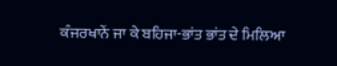ਕੰਜਰਖਾਨੇਂ ਜਾ ਕੇ ਬਹਿਜਾ-ਭਾਂਤ ਭਾਂਤ ਦੇ ਮਿਲਿਆ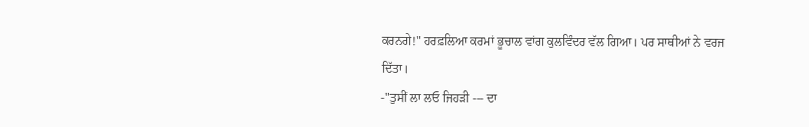ਕਰਨਗੇ!" ਹਰਫ਼ਲਿਆ ਕਰਮਾਂ ਭੂਚਾਲ ਵਾਂਗ ਕੁਲਵਿੰਦਰ ਵੱਲ ਗਿਆ। ਪਰ ਸਾਥੀਆਂ ਨੇ ਵਰਜ
ਦਿੱਤਾ।
-"ਤੁਸੀਂ ਲਾ ਲਓ ਜਿਹੜੀ --- ਦਾ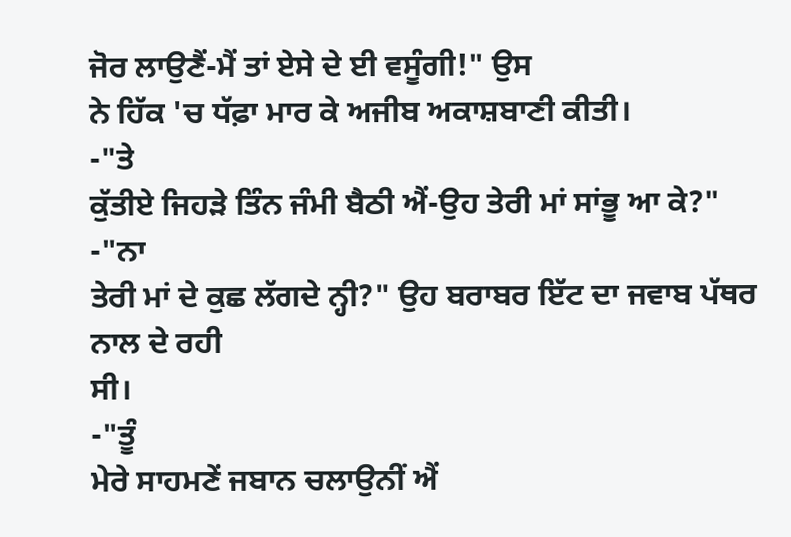ਜੋਰ ਲਾਉਣੈਂ-ਮੈਂ ਤਾਂ ਏਸੇ ਦੇ ਈ ਵਸੂੰਗੀ!" ਉਸ
ਨੇ ਹਿੱਕ 'ਚ ਧੱਫ਼ਾ ਮਾਰ ਕੇ ਅਜੀਬ ਅਕਾਸ਼ਬਾਣੀ ਕੀਤੀ।
-"ਤੇ
ਕੁੱਤੀਏ ਜਿਹੜੇ ਤਿੰਨ ਜੰਮੀ ਬੈਠੀ ਐਂ-ਉਹ ਤੇਰੀ ਮਾਂ ਸਾਂਭੂ ਆ ਕੇ?"
-"ਨਾ
ਤੇਰੀ ਮਾਂ ਦੇ ਕੁਛ ਲੱਗਦੇ ਨ੍ਹੀ?" ਉਹ ਬਰਾਬਰ ਇੱਟ ਦਾ ਜਵਾਬ ਪੱਥਰ ਨਾਲ ਦੇ ਰਹੀ
ਸੀ।
-"ਤੂੰ
ਮੇਰੇ ਸਾਹਮਣੇਂ ਜਬਾਨ ਚਲਾਉਨੀਂ ਐਂ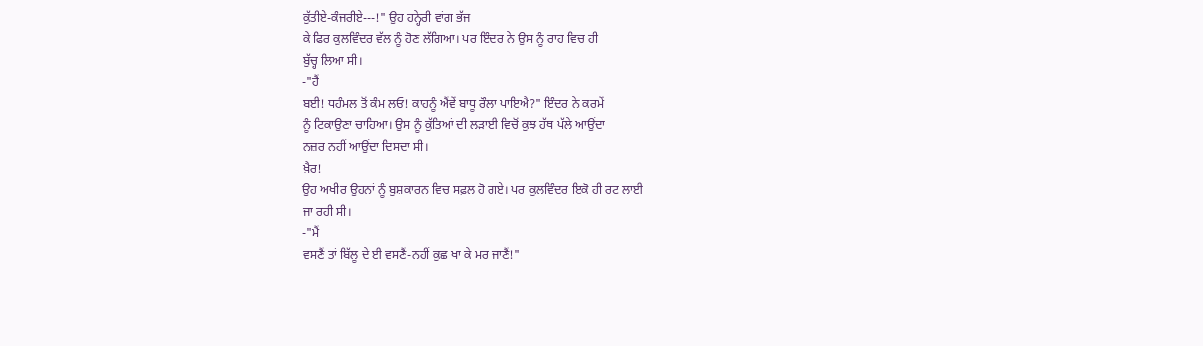ਕੁੱਤੀਏ-ਕੰਜਰੀਏ---!" ਉਹ ਹਨ੍ਹੇਰੀ ਵਾਂਗ ਭੱਜ
ਕੇ ਫਿਰ ਕੁਲਵਿੰਦਰ ਵੱਲ ਨੂੰ ਹੋਣ ਲੱਗਿਆ। ਪਰ ਇੰਦਰ ਨੇ ਉਸ ਨੂੰ ਰਾਹ ਵਿਚ ਹੀ
ਬੁੱਚ੍ਹ ਲਿਆ ਸੀ।
-"ਹੈਂ
ਬਈ! ਧਹੰਮਲ ਤੋਂ ਕੰਮ ਲਓ! ਕਾਹਨੂੰ ਐਂਵੇਂ ਬਾਧੂ ਰੌਲਾ ਪਾਇਐ?" ਇੰਦਰ ਨੇ ਕਰਮੇਂ
ਨੂੰ ਟਿਕਾਉਣਾ ਚਾਹਿਆ। ਉਸ ਨੂੰ ਕੁੱਤਿਆਂ ਦੀ ਲੜਾਈ ਵਿਚੋਂ ਕੁਝ ਹੱਥ ਪੱਲੇ ਆਉਂਦਾ
ਨਜ਼ਰ ਨਹੀਂ ਆਉਂਦਾ ਦਿਸਦਾ ਸੀ।
ਖ਼ੈਰ!
ਉਹ ਅਖੀਰ ਉਹਨਾਂ ਨੂੰ ਬੁਸ਼ਕਾਰਨ ਵਿਚ ਸਫ਼ਲ ਹੋ ਗਏ। ਪਰ ਕੁਲਵਿੰਦਰ ਇਕੋ ਹੀ ਰਟ ਲਾਈ
ਜਾ ਰਹੀ ਸੀ।
-"ਮੈਂ
ਵਸਣੈਂ ਤਾਂ ਬਿੱਲੂ ਦੇ ਈ ਵਸਣੈਂ-ਨਹੀਂ ਕੁਛ ਖਾ ਕੇ ਮਰ ਜਾਣੈਂ!"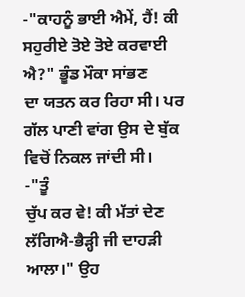-"ਕਾਹਨੂੰ ਭਾਈ ਐਮੇਂ, ਹੈਂ! ਕੀ ਸਹੁਰੀਏ ਤੋਏ ਤੋਏ ਕਰਵਾਈ ਐ?" ਭੂੰਡ ਮੌਕਾ ਸਾਂਭਣ
ਦਾ ਯਤਨ ਕਰ ਰਿਹਾ ਸੀ। ਪਰ ਗੱਲ ਪਾਣੀ ਵਾਂਗ ਉਸ ਦੇ ਬੁੱਕ ਵਿਚੋਂ ਨਿਕਲ ਜਾਂਦੀ ਸੀ।
-"ਤੂੰ
ਚੁੱਪ ਕਰ ਵੇ! ਕੀ ਮੱਤਾਂ ਦੇਣ ਲੱਗਿਐ-ਭੈੜ੍ਹੀ ਜੀ ਦਾਹੜੀ ਆਲਾ।" ਉਹ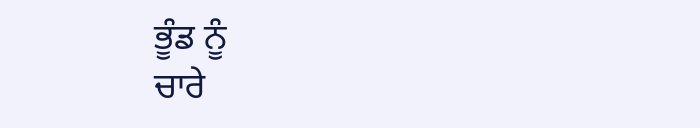ਭੂੰਡ ਨੂੰ
ਚਾਰੇ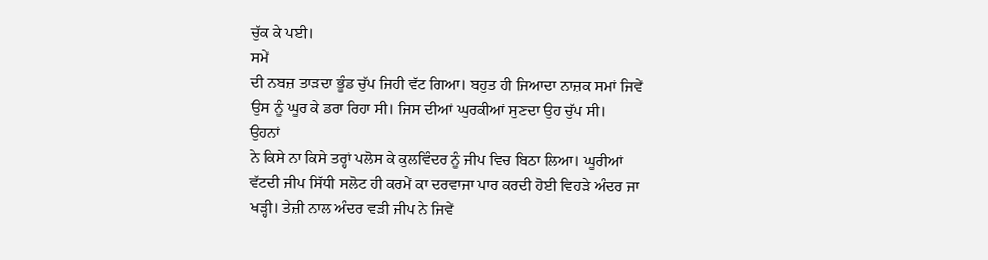ਚੁੱਕ ਕੇ ਪਈ।
ਸਮੇਂ
ਦੀ ਨਬਜ਼ ਤਾੜਦਾ ਭੂੰਡ ਚੁੱਪ ਜਿਹੀ ਵੱਟ ਗਿਆ। ਬਹੁਤ ਹੀ ਜਿਆਦਾ ਨਾਜ਼ਕ ਸਮਾਂ ਜਿਵੇਂ
ਉਸ ਨੂੰ ਘੂਰ ਕੇ ਡਰਾ ਰਿਹਾ ਸੀ। ਜਿਸ ਦੀਆਂ ਘੁਰਕੀਆਂ ਸੁਣਦਾ ਉਹ ਚੁੱਪ ਸੀ।
ਉਹਨਾਂ
ਨੇ ਕਿਸੇ ਨਾ ਕਿਸੇ ਤਰ੍ਹਾਂ ਪਲੋਸ ਕੇ ਕੁਲਵਿੰਦਰ ਨੂੰ ਜੀਪ ਵਿਚ ਬਿਠਾ ਲਿਆ। ਘੂਰੀਆਂ
ਵੱਟਦੀ ਜੀਪ ਸਿੱਧੀ ਸਲੋਟ ਹੀ ਕਰਮੇਂ ਕਾ ਦਰਵਾਜਾ ਪਾਰ ਕਰਦੀ ਹੋਈ ਵਿਹੜੇ ਅੰਦਰ ਜਾ
ਖੜ੍ਹੀ। ਤੇਜ਼ੀ ਨਾਲ ਅੰਦਰ ਵੜੀ ਜੀਪ ਨੇ ਜਿਵੇਂ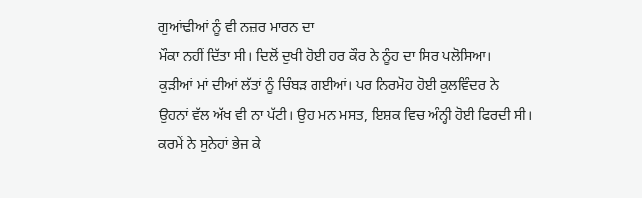ਗੁਆਂਢੀਆਂ ਨੂੰ ਵੀ ਨਜ਼ਰ ਮਾਰਨ ਦਾ
ਮੌਕਾ ਨਹੀਂ ਦਿੱਤਾ ਸੀ। ਦਿਲੋਂ ਦੁਖੀ ਹੋਈ ਹਰ ਕੌਰ ਨੇ ਨੂੰਹ ਦਾ ਸਿਰ ਪਲੋਸਿਆ।
ਕੁੜੀਆਂ ਮਾਂ ਦੀਆਂ ਲੱਤਾਂ ਨੂੰ ਚਿੰਬੜ ਗਈਆਂ। ਪਰ ਨਿਰਮੋਹ ਹੋਈ ਕੁਲਵਿੰਦਰ ਨੇ
ਉਹਨਾਂ ਵੱਲ ਅੱਖ ਵੀ ਨਾ ਪੱਟੀ। ਉਹ ਮਨ ਮਸਤ, ਇਸ਼ਕ ਵਿਚ ਅੰਨ੍ਹੀ ਹੋਈ ਫਿਰਦੀ ਸੀ।
ਕਰਮੇਂ ਨੇ ਸੁਨੇਹਾਂ ਭੇਜ ਕੇ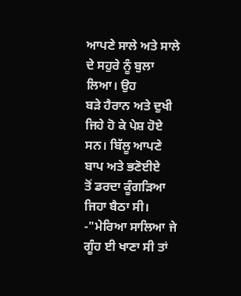ਆਪਣੇ ਸਾਲੇ ਅਤੇ ਸਾਲੇ ਦੇ ਸਹੁਰੇ ਨੂੰ ਬੁਲਾ ਲਿਆ। ਉਹ
ਬੜੇ ਹੈਰਾਨ ਅਤੇ ਦੁਖੀ ਜਿਹੇ ਹੋ ਕੇ ਪੇਸ਼ ਹੋਏ ਸਨ। ਬਿੱਲੂ ਆਪਣੇ ਬਾਪ ਅਤੇ ਭਣੋਈਏ
ਤੋਂ ਡਰਦਾ ਕੂੰਗੜਿਆ ਜਿਹਾ ਬੈਠਾ ਸੀ।
-"ਮੇਰਿਆ ਸਾਲਿਆ ਜੇ ਗੂੰਹ ਈ ਖਾਣਾ ਸੀ ਤਾਂ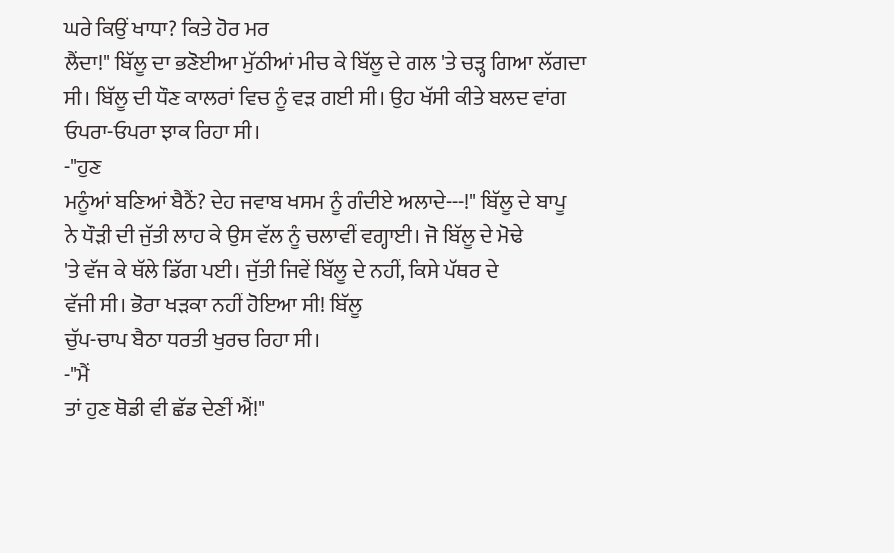ਘਰੇ ਕਿਉਂ ਖਾਧਾ? ਕਿਤੇ ਹੋਰ ਮਰ
ਲੈਂਦਾ!" ਬਿੱਲੂ ਦਾ ਭਣੋਈਆ ਮੁੱਠੀਆਂ ਮੀਚ ਕੇ ਬਿੱਲੂ ਦੇ ਗਲ 'ਤੇ ਚੜ੍ਹ ਗਿਆ ਲੱਗਦਾ
ਸੀ। ਬਿੱਲੂ ਦੀ ਧੌਣ ਕਾਲਰਾਂ ਵਿਚ ਨੂੰ ਵੜ ਗਈ ਸੀ। ਉਹ ਖੱਸੀ ਕੀਤੇ ਬਲਦ ਵਾਂਗ
ਓਪਰਾ-ਓਪਰਾ ਝਾਕ ਰਿਹਾ ਸੀ।
-"ਹੁਣ
ਮਨੂੰਆਂ ਬਣਿਆਂ ਬੈਠੈਂ? ਦੇਹ ਜਵਾਬ ਖਸਮ ਨੂੰ ਗੰਦੀਏ ਅਲਾਦੇ---!" ਬਿੱਲੂ ਦੇ ਬਾਪੂ
ਨੇ ਧੌੜੀ ਦੀ ਜੁੱਤੀ ਲਾਹ ਕੇ ਉਸ ਵੱਲ ਨੂੰ ਚਲਾਵੀਂ ਵਗ੍ਹਾਈ। ਜੋ ਬਿੱਲੂ ਦੇ ਮੋਢੇ
'ਤੇ ਵੱਜ ਕੇ ਥੱਲੇ ਡਿੱਗ ਪਈ। ਜੁੱਤੀ ਜਿਵੇਂ ਬਿੱਲੂ ਦੇ ਨਹੀਂ, ਕਿਸੇ ਪੱਥਰ ਦੇ
ਵੱਜੀ ਸੀ। ਭੋਰਾ ਖੜਕਾ ਨਹੀਂ ਹੋਇਆ ਸੀ! ਬਿੱਲੂ
ਚੁੱਪ-ਚਾਪ ਬੈਠਾ ਧਰਤੀ ਖੁਰਚ ਰਿਹਾ ਸੀ।
-"ਮੈਂ
ਤਾਂ ਹੁਣ ਥੋਡੀ ਵੀ ਛੱਡ ਦੇਣੀਂ ਐਂ!"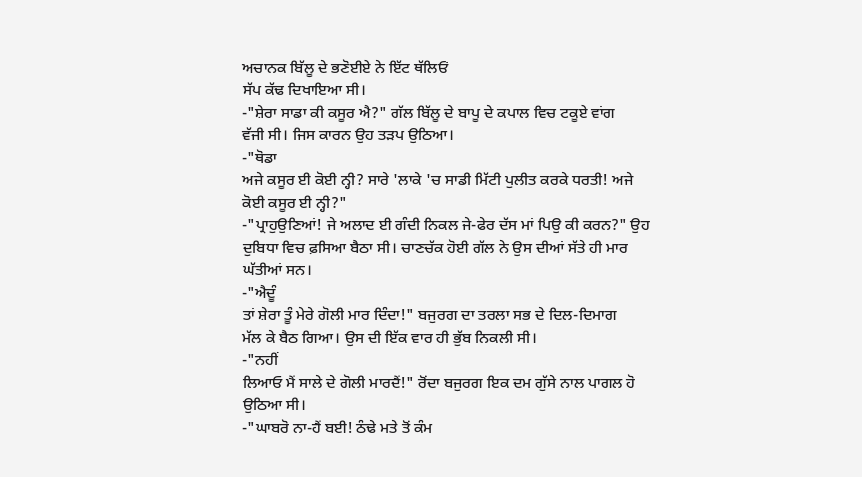ਅਚਾਨਕ ਬਿੱਲੂ ਦੇ ਭਣੋਈਏ ਨੇ ਇੱਟ ਥੱਲਿਓਂ
ਸੱਪ ਕੱਢ ਦਿਖਾਇਆ ਸੀ।
-"ਸ਼ੇਰਾ ਸਾਡਾ ਕੀ ਕਸੂਰ ਐ?" ਗੱਲ ਬਿੱਲੂ ਦੇ ਬਾਪੂ ਦੇ ਕਪਾਲ ਵਿਚ ਟਕੂਏ ਵਾਂਗ
ਵੱਜੀ ਸੀ। ਜਿਸ ਕਾਰਨ ਉਹ ਤੜਪ ਉਠਿਆ।
-"ਥੋਡਾ
ਅਜੇ ਕਸੂਰ ਈ ਕੋਈ ਨ੍ਹੀ? ਸਾਰੇ 'ਲਾਕੇ 'ਚ ਸਾਡੀ ਮਿੱਟੀ ਪੁਲੀਤ ਕਰਕੇ ਧਰਤੀ! ਅਜੇ
ਕੋਈ ਕਸੂਰ ਈ ਨ੍ਹੀ?"
-"ਪ੍ਰਾਹੁਉਣਿਆਂ! ਜੇ ਅਲਾਦ ਈ ਗੰਦੀ ਨਿਕਲ ਜੇ-ਫੇਰ ਦੱਸ ਮਾਂ ਪਿਉ ਕੀ ਕਰਨ?" ਉਹ
ਦੁਬਿਧਾ ਵਿਚ ਫ਼ਸਿਆ ਬੈਠਾ ਸੀ। ਚਾਣਚੱਕ ਹੋਈ ਗੱਲ ਨੇ ਉਸ ਦੀਆਂ ਸੱਤੇ ਹੀ ਮਾਰ
ਘੱਤੀਆਂ ਸਨ।
-"ਐਦੂੰ
ਤਾਂ ਸ਼ੇਰਾ ਤੂੰ ਮੇਰੇ ਗੋਲੀ ਮਾਰ ਦਿੰਦਾ!" ਬਜੁਰਗ ਦਾ ਤਰਲਾ ਸਭ ਦੇ ਦਿਲ-ਦਿਮਾਗ
ਮੱਲ ਕੇ ਬੈਠ ਗਿਆ। ਉਸ ਦੀ ਇੱਕ ਵਾਰ ਹੀ ਭੁੱਬ ਨਿਕਲੀ ਸੀ।
-"ਨਹੀਂ
ਲਿਆਓ ਮੈਂ ਸਾਲੇ ਦੇ ਗੋਲੀ ਮਾਰਦੈਂ!" ਰੋਂਦਾ ਬਜੁਰਗ ਇਕ ਦਮ ਗੁੱਸੇ ਨਾਲ ਪਾਗਲ ਹੋ
ਉਠਿਆ ਸੀ।
-"ਘਾਬਰੋ ਨਾ-ਹੈਂ ਬਈ! ਠੰਢੇ ਮਤੇ ਤੋਂ ਕੰਮ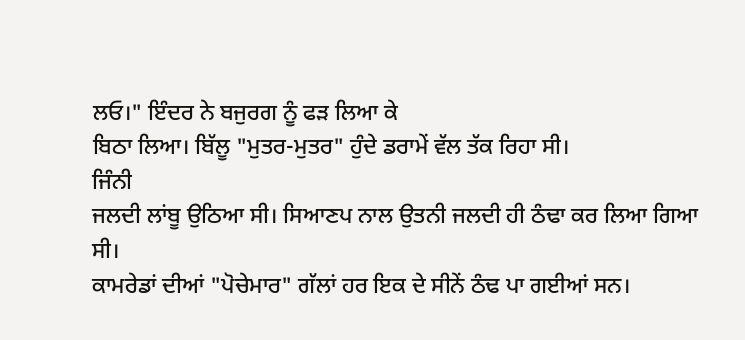ਲਓ।" ਇੰਦਰ ਨੇ ਬਜੁਰਗ ਨੂੰ ਫੜ ਲਿਆ ਕੇ
ਬਿਠਾ ਲਿਆ। ਬਿੱਲੂ "ਮੁਤਰ-ਮੁਤਰ" ਹੁੰਦੇ ਡਰਾਮੇਂ ਵੱਲ ਤੱਕ ਰਿਹਾ ਸੀ।
ਜਿੰਨੀ
ਜਲਦੀ ਲਾਂਬੂ ਉਠਿਆ ਸੀ। ਸਿਆਣਪ ਨਾਲ ਉਤਨੀ ਜਲਦੀ ਹੀ ਠੰਢਾ ਕਰ ਲਿਆ ਗਿਆ ਸੀ।
ਕਾਮਰੇਡਾਂ ਦੀਆਂ "ਪੋਚੇਮਾਰ" ਗੱਲਾਂ ਹਰ ਇਕ ਦੇ ਸੀਨੇਂ ਠੰਢ ਪਾ ਗਈਆਂ ਸਨ।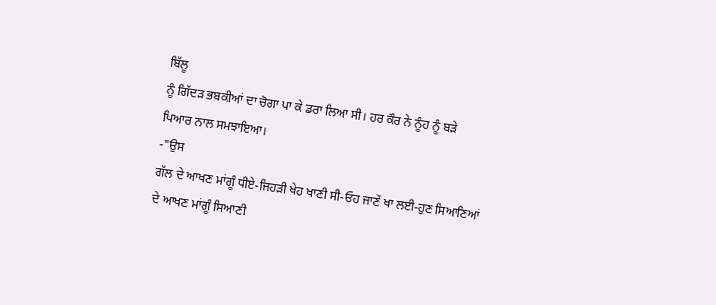ਬਿੱਲੂ
ਨੂੰ ਗਿੱਦੜ ਭਬਕੀਆਂ ਦਾ ਚੋਗਾ ਪਾ ਕੇ ਡਰਾ ਲਿਆ ਸੀ। ਹਰ ਕੌਰ ਨੇ ਨੂੰਹ ਨੂੰ ਬੜੇ
ਪਿਆਰ ਨਾਲ ਸਮਝਾਇਆ।
-"ਉਸ
ਗੱਲ ਦੇ ਆਖਣ ਮਾਂਗੂੰ ਧੀਏ-ਜਿਹੜੀ ਖੇਹ ਖਾਣੀ ਸੀ-ਓਹ ਜਾਣੇਂ ਖਾ ਲਈ-ਹੁਣ ਸਿਆਣਿਆਂ
ਦੇ ਆਖਣ ਮਾਂਗੂੰ ਸਿਆਣੀ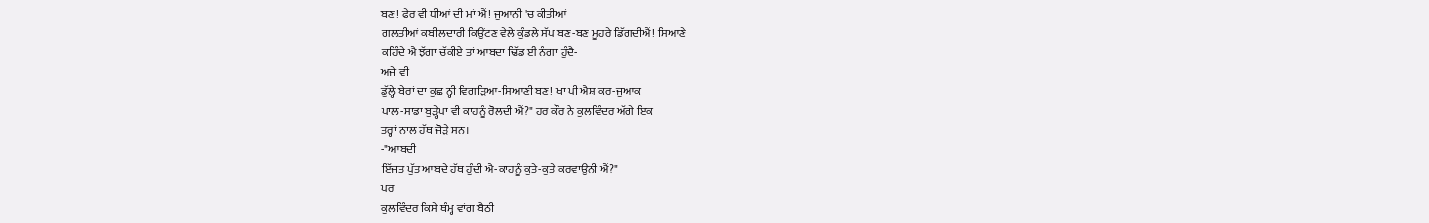ਬਣ! ਫੇਰ ਵੀ ਧੀਆਂ ਦੀ ਮਾਂ ਐਂ! ਜੁਆਨੀ 'ਚ ਕੀਤੀਆਂ
ਗਲਤੀਆਂ ਕਬੀਲਦਾਰੀ ਕਿਉਂਟਣ ਵੇਲੇ ਕੁੰਡਲੇ ਸੱਪ ਬਣ-ਬਣ ਮੂਹਰੇ ਡਿੱਗਦੀਐਂ! ਸਿਆਣੇ
ਕਹਿੰਦੇ ਐ ਝੱਗਾ ਚੱਕੀਏ ਤਾਂ ਆਬਦਾ ਢਿੱਡ ਈ ਨੰਗਾ ਹੁੰਦੈ-
ਅਜੇ ਵੀ
ਡੁੱਲ੍ਹੇ ਬੇਰਾਂ ਦਾ ਕੁਛ ਨ੍ਹੀ ਵਿਗੜਿਆ-ਸਿਆਣੀ ਬਣ! ਖਾ ਪੀ ਐਸ਼ ਕਰ-ਜੁਆਕ
ਪਾਲ-ਸਾਡਾ ਬੁੜ੍ਹੇਪਾ ਵੀ ਕਾਹਨੂੰ ਰੋਲਦੀ ਐਂ?" ਹਰ ਕੌਰ ਨੇ ਕੁਲਵਿੰਦਰ ਅੱਗੇ ਇਕ
ਤਰ੍ਹਾਂ ਨਾਲ ਹੱਥ ਜੋੜੇ ਸਨ।
-"ਆਬਦੀ
ਇੱਜਤ ਪੁੱਤ ਆਬਦੇ ਹੱਥ ਹੁੰਦੀ ਐ-ਕਾਹਨੂੰ ਕੁਤੇ-ਕੁਤੇ ਕਰਵਾਉਨੀ ਐਂ?"
ਪਰ
ਕੁਲਵਿੰਦਰ ਕਿਸੇ ਥੰਮ੍ਹ ਵਾਂਗ ਬੈਠੀ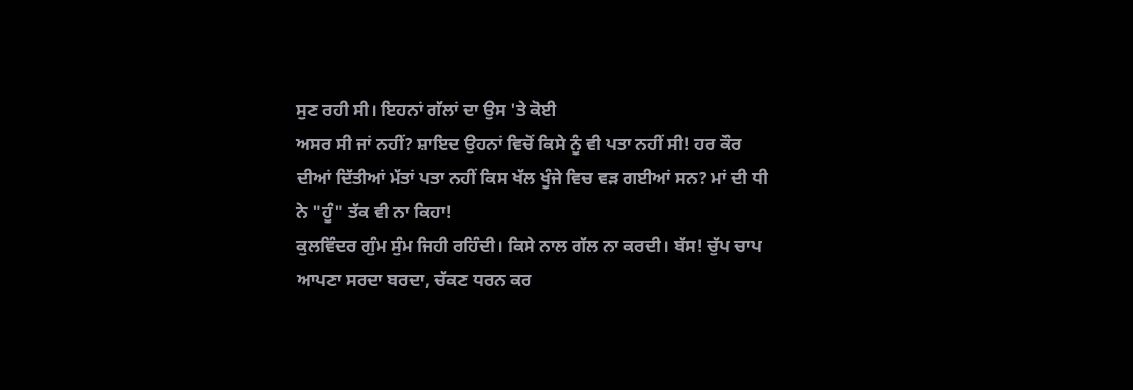ਸੁਣ ਰਹੀ ਸੀ। ਇਹਨਾਂ ਗੱਲਾਂ ਦਾ ਉਸ 'ਤੇ ਕੋਈ
ਅਸਰ ਸੀ ਜਾਂ ਨਹੀਂ? ਸ਼ਾਇਦ ਉਹਨਾਂ ਵਿਚੋਂ ਕਿਸੇ ਨੂੰ ਵੀ ਪਤਾ ਨਹੀਂ ਸੀ! ਹਰ ਕੌਰ
ਦੀਆਂ ਦਿੱਤੀਆਂ ਮੱਤਾਂ ਪਤਾ ਨਹੀਂ ਕਿਸ ਖੱਲ ਖੂੰਜੇ ਵਿਚ ਵੜ ਗਈਆਂ ਸਨ? ਮਾਂ ਦੀ ਧੀ
ਨੇ "ਹੂੰ" ਤੱਕ ਵੀ ਨਾ ਕਿਹਾ!
ਕੁਲਵਿੰਦਰ ਗੁੰਮ ਸੁੰਮ ਜਿਹੀ ਰਹਿੰਦੀ। ਕਿਸੇ ਨਾਲ ਗੱਲ ਨਾ ਕਰਦੀ। ਬੱਸ! ਚੁੱਪ ਚਾਪ
ਆਪਣਾ ਸਰਦਾ ਬਰਦਾ, ਚੱਕਣ ਧਰਨ ਕਰ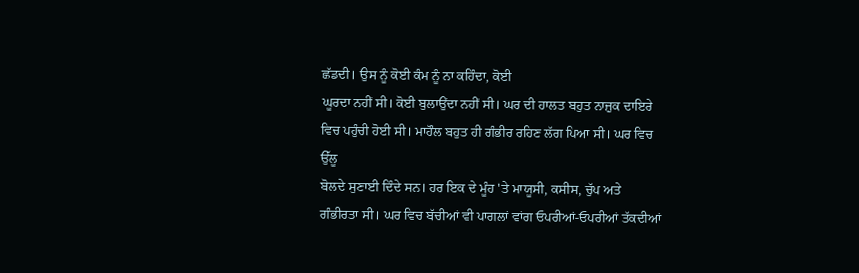ਛੱਡਦੀ। ਉਸ ਨੂੰ ਕੋਈ ਕੰਮ ਨੂੰ ਨਾ ਕਹਿੰਦਾ, ਕੋਈ
ਘੂਰਦਾ ਨਹੀਂ ਸੀ। ਕੋਈ ਬੁਲਾਉਂਦਾ ਨਹੀਂ ਸੀ। ਘਰ ਦੀ ਹਾਲਤ ਬਹੁਤ ਨਾਜ਼ੁਕ ਦਾਇਰੇ
ਵਿਚ ਪਹੁੰਚੀ ਹੋਈ ਸੀ। ਮਾਹੌਲ ਬਹੁਤ ਹੀ ਗੰਭੀਰ ਰਹਿਣ ਲੱਗ ਪਿਆ ਸੀ। ਘਰ ਵਿਚ ਉੱਲੂ
ਬੋਲਦੇ ਸੁਣਾਈ ਦਿੰਦੇ ਸਨ। ਹਰ ਇਕ ਦੇ ਮੂੰਹ 'ਤੇ ਮਾਯੂਸੀ, ਕਸੀਸ, ਚੁੱਪ ਅਤੇ
ਗੰਭੀਰਤਾ ਸੀ। ਘਰ ਵਿਚ ਬੱਚੀਆਂ ਵੀ ਪਾਗਲਾਂ ਵਾਂਗ ਓਪਰੀਆਂ-ਓਪਰੀਆਂ ਤੱਕਦੀਆਂ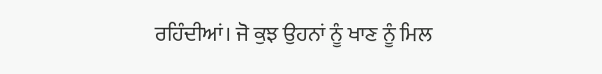ਰਹਿੰਦੀਆਂ। ਜੋ ਕੁਝ ਉਹਨਾਂ ਨੂੰ ਖਾਣ ਨੂੰ ਮਿਲ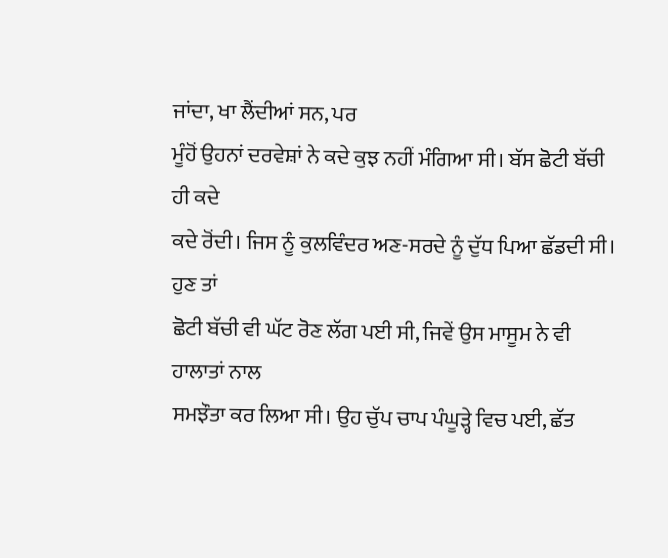ਜਾਂਦਾ, ਖਾ ਲੈਂਦੀਆਂ ਸਨ, ਪਰ
ਮੂੰਹੋਂ ਉਹਨਾਂ ਦਰਵੇਸ਼ਾਂ ਨੇ ਕਦੇ ਕੁਝ ਨਹੀਂ ਮੰਗਿਆ ਸੀ। ਬੱਸ ਛੋਟੀ ਬੱਚੀ ਹੀ ਕਦੇ
ਕਦੇ ਰੋਂਦੀ। ਜਿਸ ਨੂੰ ਕੁਲਵਿੰਦਰ ਅਣ-ਸਰਦੇ ਨੂੰ ਦੁੱਧ ਪਿਆ ਛੱਡਦੀ ਸੀ। ਹੁਣ ਤਾਂ
ਛੋਟੀ ਬੱਚੀ ਵੀ ਘੱਟ ਰੋਣ ਲੱਗ ਪਈ ਸੀ, ਜਿਵੇਂ ਉਸ ਮਾਸੂਮ ਨੇ ਵੀ ਹਾਲਾਤਾਂ ਨਾਲ
ਸਮਝੌਤਾ ਕਰ ਲਿਆ ਸੀ। ਉਹ ਚੁੱਪ ਚਾਪ ਪੰਘੂੜ੍ਹੇ ਵਿਚ ਪਈ, ਛੱਤ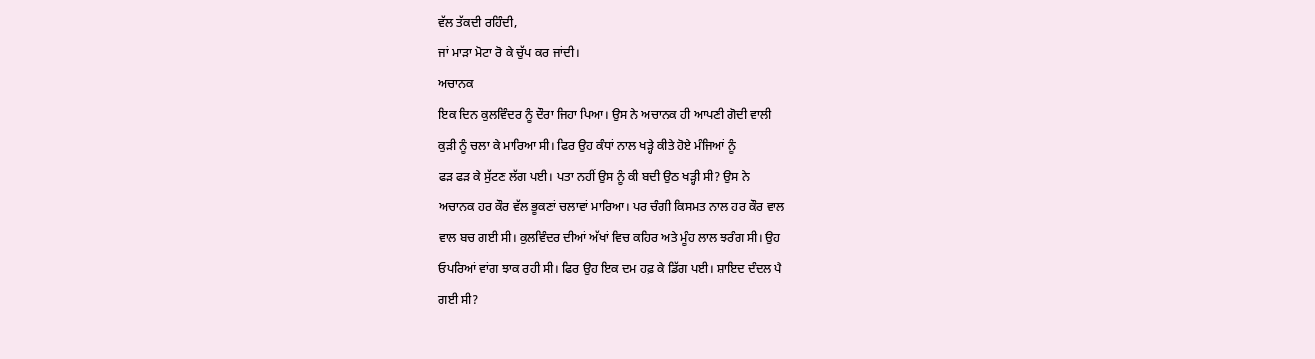ਵੱਲ ਤੱਕਦੀ ਰਹਿੰਦੀ,
ਜਾਂ ਮਾੜਾ ਮੋਟਾ ਰੋ ਕੇ ਚੁੱਪ ਕਰ ਜਾਂਦੀ।
ਅਚਾਨਕ
ਇਕ ਦਿਨ ਕੁਲਵਿੰਦਰ ਨੂੰ ਦੌਰਾ ਜਿਹਾ ਪਿਆ। ਉਸ ਨੇ ਅਚਾਨਕ ਹੀ ਆਪਣੀ ਗੋਦੀ ਵਾਲੀ
ਕੁੜੀ ਨੂੰ ਚਲਾ ਕੇ ਮਾਰਿਆ ਸੀ। ਫਿਰ ਉਹ ਕੰਧਾਂ ਨਾਲ ਖੜ੍ਹੇ ਕੀਤੇ ਹੋਏ ਮੰਜਿਆਂ ਨੂੰ
ਫੜ ਫੜ ਕੇ ਸੁੱਟਣ ਲੱਗ ਪਈ। ਪਤਾ ਨਹੀਂ ਉਸ ਨੂੰ ਕੀ ਬਦੀ ਉਠ ਖੜ੍ਹੀ ਸੀ? ਉਸ ਨੇ
ਅਚਾਨਕ ਹਰ ਕੌਰ ਵੱਲ ਭੂਕਣਾਂ ਚਲਾਵਾਂ ਮਾਰਿਆ। ਪਰ ਚੰਗੀ ਕਿਸਮਤ ਨਾਲ ਹਰ ਕੌਰ ਵਾਲ
ਵਾਲ ਬਚ ਗਈ ਸੀ। ਕੁਲਵਿੰਦਰ ਦੀਆਂ ਅੱਖਾਂ ਵਿਚ ਕਹਿਰ ਅਤੇ ਮੂੰਹ ਲਾਲ ਝਰੰਗ ਸੀ। ਉਹ
ਓਪਰਿਆਂ ਵਾਂਗ ਝਾਕ ਰਹੀ ਸੀ। ਫਿਰ ਉਹ ਇਕ ਦਮ ਹਫ਼ ਕੇ ਡਿੱਗ ਪਈ। ਸ਼ਾਇਦ ਦੰਦਲ ਪੈ
ਗਈ ਸੀ?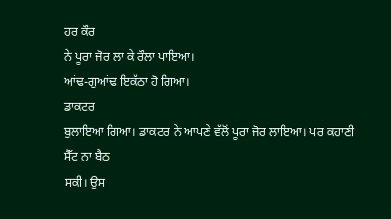ਹਰ ਕੌਰ
ਨੇ ਪੂਰਾ ਜੋਰ ਲਾ ਕੇ ਰੌਲਾ ਪਾਇਆ।
ਆਂਢ-ਗੁਆਂਢ ਇਕੱਠਾ ਹੋ ਗਿਆ।
ਡਾਕਟਰ
ਬੁਲਾਇਆ ਗਿਆ। ਡਾਕਟਰ ਨੇ ਆਪਣੇ ਵੱਲੋਂ ਪੂਰਾ ਜੋਰ ਲਾਇਆ। ਪਰ ਕਹਾਣੀ ਸੈੱਟ ਨਾ ਬੈਠ
ਸਕੀ। ਉਸ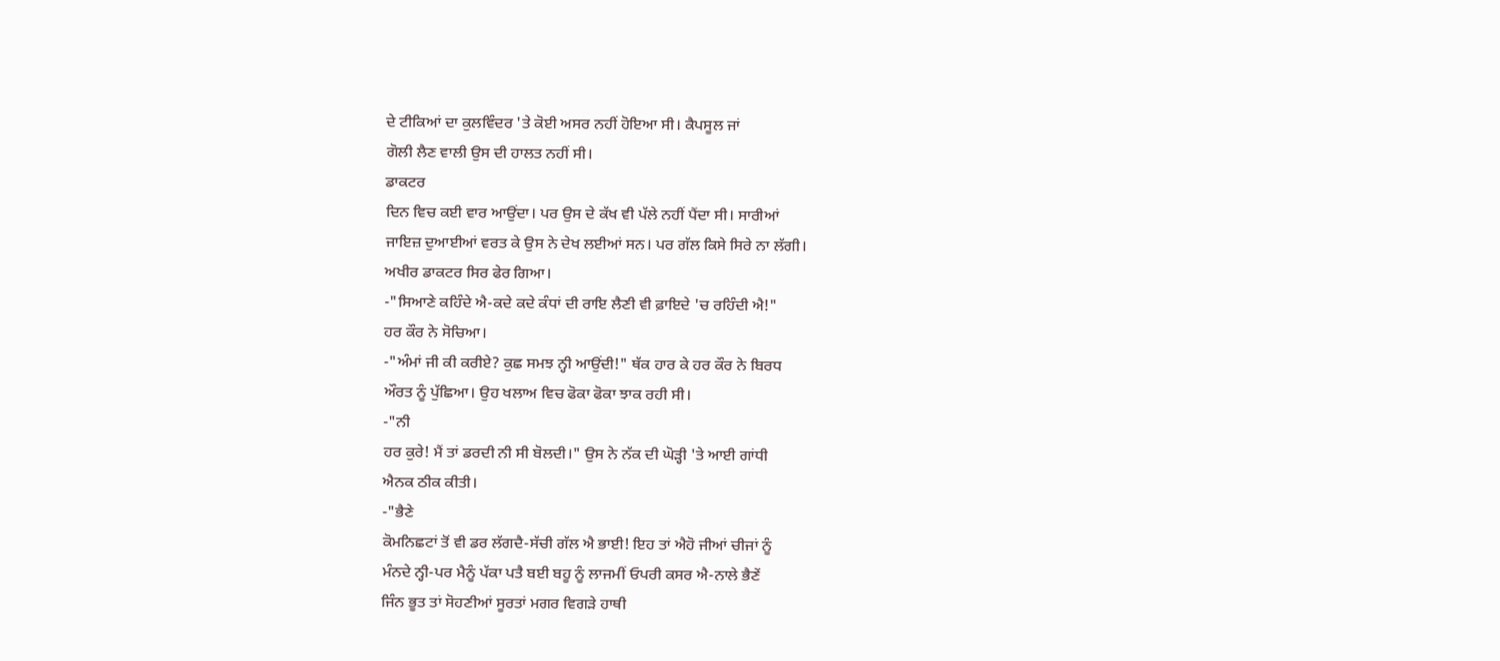ਦੇ ਟੀਕਿਆਂ ਦਾ ਕੁਲਵਿੰਦਰ 'ਤੇ ਕੋਈ ਅਸਰ ਨਹੀਂ ਹੋਇਆ ਸੀ। ਕੈਪਸੂਲ ਜਾਂ
ਗੋਲੀ ਲੈਣ ਵਾਲੀ ਉਸ ਦੀ ਹਾਲਤ ਨਹੀਂ ਸੀ।
ਡਾਕਟਰ
ਦਿਨ ਵਿਚ ਕਈ ਵਾਰ ਆਉਂਦਾ। ਪਰ ਉਸ ਦੇ ਕੱਖ ਵੀ ਪੱਲੇ ਨਹੀਂ ਪੈਂਦਾ ਸੀ। ਸਾਰੀਆਂ
ਜਾਇਜ਼ ਦੁਆਈਆਂ ਵਰਤ ਕੇ ਉਸ ਨੇ ਦੇਖ ਲਈਆਂ ਸਨ। ਪਰ ਗੱਲ ਕਿਸੇ ਸਿਰੇ ਨਾ ਲੱਗੀ।
ਅਖੀਰ ਡਾਕਟਰ ਸਿਰ ਫੇਰ ਗਿਆ।
-"ਸਿਆਣੇ ਕਹਿੰਦੇ ਐ-ਕਦੇ ਕਦੇ ਕੰਧਾਂ ਦੀ ਰਾਇ ਲੈਣੀ ਵੀ ਫ਼ਾਇਦੇ 'ਚ ਰਹਿੰਦੀ ਐ!"
ਹਰ ਕੌਰ ਨੇ ਸੋਚਿਆ।
-"ਅੰਮਾਂ ਜੀ ਕੀ ਕਰੀਏ? ਕੁਛ ਸਮਝ ਨ੍ਹੀ ਆਉਂਦੀ!" ਥੱਕ ਹਾਰ ਕੇ ਹਰ ਕੌਰ ਨੇ ਬਿਰਧ
ਔਰਤ ਨੂੰ ਪੁੱਛਿਆ। ਉਹ ਖਲਾਅ ਵਿਚ ਫੋਕਾ ਫੋਕਾ ਝਾਕ ਰਹੀ ਸੀ।
-"ਨੀ
ਹਰ ਕੁਰੇ! ਮੈਂ ਤਾਂ ਡਰਦੀ ਨੀ ਸੀ ਬੋਲਦੀ।" ਉਸ ਨੇ ਨੱਕ ਦੀ ਘੋੜ੍ਹੀ 'ਤੇ ਆਈ ਗਾਂਧੀ
ਐਨਕ ਠੀਕ ਕੀਤੀ।
-"ਭੈਣੇ
ਕੋਮਨਿਛਟਾਂ ਤੋਂ ਵੀ ਡਰ ਲੱਗਦੈ-ਸੱਚੀ ਗੱਲ ਐ ਭਾਈ! ਇਹ ਤਾਂ ਐਹੋ ਜੀਆਂ ਚੀਜਾਂ ਨੂੰ
ਮੰਨਦੇ ਨ੍ਹੀ-ਪਰ ਮੈਨੂੰ ਪੱਕਾ ਪਤੈ ਬਈ ਬਹੂ ਨੂੰ ਲਾਜਮੀਂ ਓਪਰੀ ਕਸਰ ਐ-ਨਾਲੇ ਭੈਣੇਂ
ਜਿੰਨ ਭੂਤ ਤਾਂ ਸੋਹਣੀਆਂ ਸੂਰਤਾਂ ਮਗਰ ਵਿਗੜੇ ਹਾਥੀ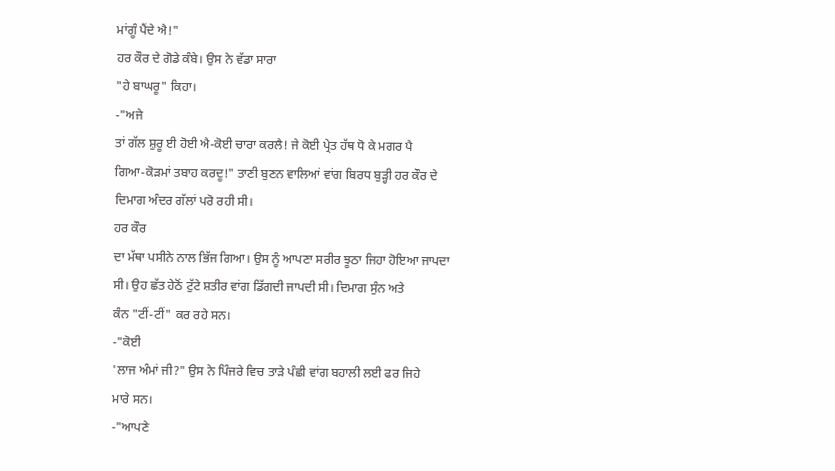ਮਾਂਗੂੰ ਪੈਂਦੇ ਐ!"
ਹਰ ਕੌਰ ਦੇ ਗੋਡੇ ਕੰਬੇ। ਉਸ ਨੇ ਵੱਡਾ ਸਾਰਾ
"ਹੇ ਬਾਘਰੂ" ਕਿਹਾ।
-"ਅਜੇ
ਤਾਂ ਗੱਲ ਸ਼ੁਰੂ ਈ ਹੋਈ ਐ-ਕੋਈ ਚਾਰਾ ਕਰਲੈ! ਜੇ ਕੋਈ ਪ੍ਰੇਤ ਹੱਥ ਧੋ ਕੇ ਮਗਰ ਪੈ
ਗਿਆ-ਕੋੜਮਾਂ ਤਬਾਹ ਕਰਦੂ!" ਤਾਣੀ ਬੁਣਨ ਵਾਲਿਆਂ ਵਾਂਗ ਬਿਰਧ ਬੁੜ੍ਹੀ ਹਰ ਕੌਰ ਦੇ
ਦਿਮਾਗ ਅੰਦਰ ਗੱਲਾਂ ਪਰੋ ਰਹੀ ਸੀ।
ਹਰ ਕੌਰ
ਦਾ ਮੱਥਾ ਪਸੀਨੇ ਨਾਲ ਭਿੱਜ ਗਿਆ। ਉਸ ਨੂੰ ਆਪਣਾ ਸਰੀਰ ਝੂਠਾ ਜਿਹਾ ਹੋਇਆ ਜਾਪਦਾ
ਸੀ। ਉਹ ਛੱਤ ਹੇਠੋਂ ਟੁੱਟੇ ਸ਼ਤੀਰ ਵਾਂਗ ਡਿੱਗਦੀ ਜਾਪਦੀ ਸੀ। ਦਿਮਾਗ ਸੁੰਨ ਅਤੇ
ਕੰਨ "ਟੀਂ-ਟੀਂ" ਕਰ ਰਹੇ ਸਨ।
-"ਕੋਈ
'ਲਾਜ ਅੰਮਾਂ ਜੀ?" ਉਸ ਨੇ ਪਿੰਜਰੇ ਵਿਚ ਤਾੜੇ ਪੰਛੀ ਵਾਂਗ ਬਹਾਲੀ ਲਈ ਫਰ ਜਿਹੇ
ਮਾਰੇ ਸਨ।
-"ਆਪਣੇ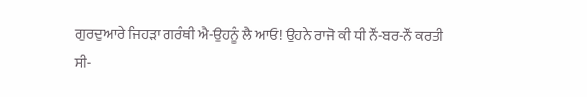ਗੁਰਦੁਆਰੇ ਜਿਹੜਾ ਗਰੰਥੀ ਐ-ਉਹਨੂੰ ਲੈ ਆਓ! ਉਹਨੇ ਰਾਜੋ ਕੀ ਧੀ ਨੌਂ-ਬਰ-ਨੌਂ ਕਰਤੀ
ਸੀ-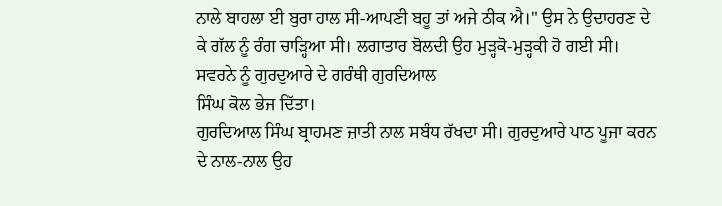ਨਾਲੇ ਬਾਹਲਾ ਈ ਬੁਰਾ ਹਾਲ ਸੀ-ਆਪਣੀ ਬਹੂ ਤਾਂ ਅਜੇ ਠੀਕ ਐ।" ਉਸ ਨੇ ਉਦਾਹਰਣ ਦੇ
ਕੇ ਗੱਲ ਨੂੰ ਰੰਗ ਚਾੜ੍ਹਿਆ ਸੀ। ਲਗਾਤਾਰ ਬੋਲਦੀ ਉਹ ਮੁੜ੍ਹਕੋ-ਮੁੜ੍ਹਕੀ ਹੋ ਗਈ ਸੀ।
ਸਵਰਨੇ ਨੂੰ ਗੁਰਦੁਆਰੇ ਦੇ ਗਰੰਥੀ ਗੁਰਦਿਆਲ
ਸਿੰਘ ਕੋਲ ਭੇਜ ਦਿੱਤਾ।
ਗੁਰਦਿਆਲ ਸਿੰਘ ਬ੍ਰਾਹਮਣ ਜ਼ਾਤੀ ਨਾਲ ਸਬੰਧ ਰੱਖਦਾ ਸੀ। ਗੁਰਦੁਆਰੇ ਪਾਠ ਪੂਜਾ ਕਰਨ
ਦੇ ਨਾਲ-ਨਾਲ ਉਹ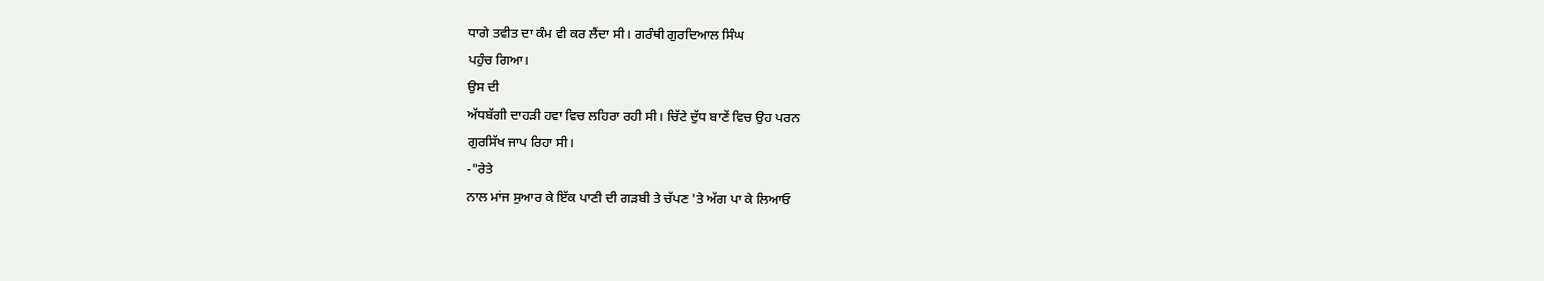ਧਾਗੇ ਤਵੀਤ ਦਾ ਕੰਮ ਵੀ ਕਰ ਲੈਂਦਾ ਸੀ। ਗਰੰਥੀ ਗੁਰਦਿਆਲ ਸਿੰਘ
ਪਹੁੰਚ ਗਿਆ।
ਉਸ ਦੀ
ਅੱਧਬੱਗੀ ਦਾਹੜੀ ਹਵਾ ਵਿਚ ਲਹਿਰਾ ਰਹੀ ਸੀ। ਚਿੱਟੇ ਦੁੱਧ ਬਾਣੇਂ ਵਿਚ ਉਹ ਪਰਨ
ਗੁਰਸਿੱਖ ਜਾਪ ਰਿਹਾ ਸੀ।
-"ਰੇਤੇ
ਨਾਲ ਮਾਂਜ ਸੁਆਰ ਕੇ ਇੱਕ ਪਾਣੀ ਦੀ ਗੜਬੀ ਤੇ ਚੱਪਣ 'ਤੇ ਅੱਗ ਪਾ ਕੇ ਲਿਆਓ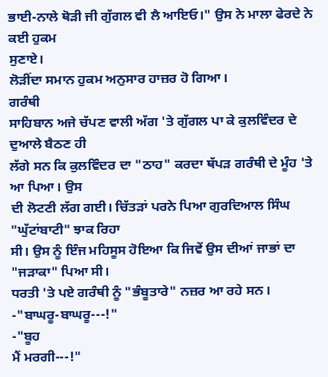ਭਾਈ-ਨਾਲੇ ਥੋੜੀ ਜੀ ਗੁੱਗਲ ਵੀ ਲੈ ਆਇਓ।" ਉਸ ਨੇ ਮਾਲਾ ਫੇਰਦੇ ਨੇ ਕਈ ਹੁਕਮ
ਸੁਣਾਏ।
ਲੋੜੀਂਦਾ ਸਮਾਨ ਹੁਕਮ ਅਨੁਸਾਰ ਹਾਜ਼ਰ ਹੋ ਗਿਆ।
ਗਰੰਥੀ
ਸਾਹਿਬਾਨ ਅਜੇ ਚੱਪਣ ਵਾਲੀ ਅੱਗ 'ਤੇ ਗੁੱਗਲ ਪਾ ਕੇ ਕੁਲਵਿੰਦਰ ਦੇ ਦੁਆਲੇ ਬੈਠਣ ਹੀ
ਲੱਗੇ ਸਨ ਕਿ ਕੁਲਵਿੰਦਰ ਦਾ "ਠਾਹ" ਕਰਦਾ ਥੱਪੜ ਗਰੰਥੀ ਦੇ ਮੂੰਹ 'ਤੇ ਆ ਪਿਆ। ਉਸ
ਦੀ ਲੋਟਣੀ ਲੱਗ ਗਈ। ਚਿੱਤੜਾਂ ਪਰਨੇ ਪਿਆ ਗੁਰਦਿਆਲ ਸਿੰਘ "ਘੁੱਟਾਂਬਾਟੀ" ਝਾਕ ਰਿਹਾ
ਸੀ। ਉਸ ਨੂੰ ਇੰਜ ਮਹਿਸੂਸ ਹੋਇਆ ਕਿ ਜਿਵੇਂ ਉਸ ਦੀਆਂ ਜਾਭਾਂ ਦਾ "ਜੜਾਕਾ" ਪਿਆ ਸੀ।
ਧਰਤੀ 'ਤੇ ਪਏ ਗਰੰਥੀ ਨੂੰ "ਭੰਬੂਤਾਰੇ" ਨਜ਼ਰ ਆ ਰਹੇ ਸਨ।
-"ਬਾਘਰੂ-ਬਾਘਰੂ---!"
-"ਬੂਹ
ਮੈਂ ਮਰਗੀ---!"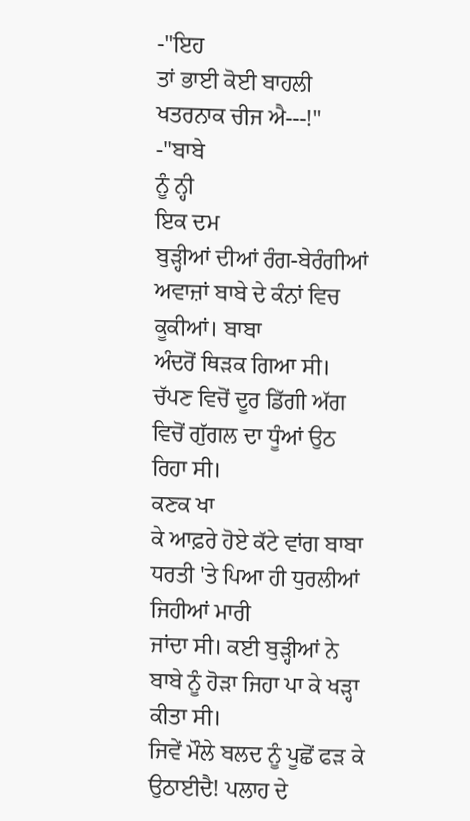-"ਇਹ
ਤਾਂ ਭਾਈ ਕੋਈ ਬਾਹਲੀ ਖਤਰਨਾਕ ਚੀਜ ਐ---!"
-"ਬਾਬੇ
ਨੂੰ ਨ੍ਹੀ
ਇਕ ਦਮ
ਬੁੜ੍ਹੀਆਂ ਦੀਆਂ ਰੰਗ-ਬੇਰੰਗੀਆਂ ਅਵਾਜ਼ਾਂ ਬਾਬੇ ਦੇ ਕੰਨਾਂ ਵਿਚ ਕੂਕੀਆਂ। ਬਾਬਾ
ਅੰਦਰੋਂ ਥਿੜਕ ਗਿਆ ਸੀ। ਚੱਪਣ ਵਿਚੋਂ ਦੂਰ ਡਿੱਗੀ ਅੱਗ ਵਿਚੋਂ ਗੁੱਗਲ ਦਾ ਧੂੰਆਂ ਉਠ
ਰਿਹਾ ਸੀ।
ਕਣਕ ਖਾ
ਕੇ ਆਫ਼ਰੇ ਹੋਏ ਕੱਟੇ ਵਾਂਗ ਬਾਬਾ ਧਰਤੀ 'ਤੇ ਪਿਆ ਹੀ ਧੁਰਲੀਆਂ ਜਿਹੀਆਂ ਮਾਰੀ
ਜਾਂਦਾ ਸੀ। ਕਈ ਬੁੜ੍ਹੀਆਂ ਨੇ ਬਾਬੇ ਨੂੰ ਹੋੜਾ ਜਿਹਾ ਪਾ ਕੇ ਖੜ੍ਹਾ ਕੀਤਾ ਸੀ।
ਜਿਵੇਂ ਮੌਲੇ ਬਲਦ ਨੂੰ ਪੂਛੋਂ ਫੜ ਕੇ ਉਠਾਈਦੈ! ਪਲਾਹ ਦੇ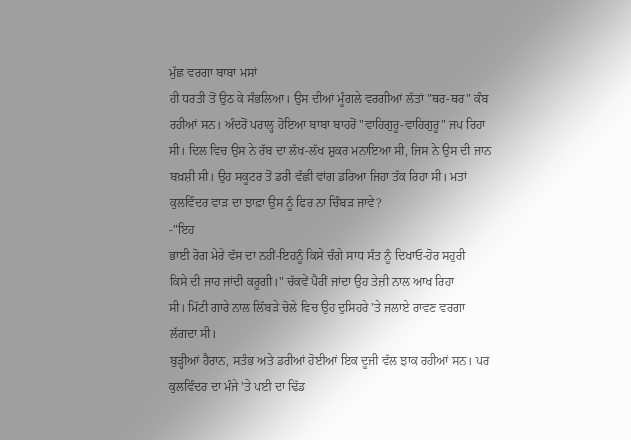ਮੁੱਛ ਵਰਗਾ ਬਾਬਾ ਮਸਾਂ
ਹੀ ਧਰਤੀ ਤੋਂ ਉਠ ਕੇ ਸੰਭਲਿਆ। ਉਸ ਦੀਆਂ ਮੂੰਗਲੇ ਵਰਗੀਆਂ ਲੱਤਾਂ "ਥਰ-ਥਰ" ਕੰਬ
ਰਹੀਆਂ ਸਨ। ਅੰਦਰੋਂ ਪਰਾਲ੍ਹ ਹੋਇਆ ਬਾਬਾ ਬਾਹਰੋਂ "ਵਾਹਿਗੁਰੂ-ਵਾਹਿਗੁਰੂ" ਜਪ ਰਿਹਾ
ਸੀ। ਦਿਲ ਵਿਚ ਉਸ ਨੇ ਰੱਬ ਦਾ ਲੱਖ-ਲੱਖ ਸ਼ੁਕਰ ਮਨਾਇਆ ਸੀ, ਜਿਸ ਨੇ ਉਸ ਦੀ ਜਾਨ
ਬਖ਼ਸ਼ੀ ਸੀ। ਉਹ ਸਕੂਟਰ ਤੋਂ ਡਰੀ ਵੱਛੀ ਵਾਂਗ ਡਰਿਆ ਜਿਹਾ ਤੱਕ ਰਿਹਾ ਸੀ। ਮਤਾਂ
ਕੁਲਵਿੰਦਰ ਵਾੜ ਦਾ ਝਾਫ਼ਾ ਉਸ ਨੂੰ ਫਿਰ ਨਾ ਚਿੰਬੜ ਜਾਵੇ?
-"ਇਹ
ਭਾਈ ਰੋਗ ਮੇਰੇ ਵੱਸ ਦਾ ਨਹੀਂ-ਇਹਨੂੰ ਕਿਸੇ ਚੰਗੇ ਸਾਧ ਸੰਤ ਨੂੰ ਦਿਖਾਓ-ਹੋਰ ਸਹੁਰੀ
ਕਿਸੇ ਦੀ ਜਾਹ ਜਾਂਦੀ ਕਰੂਗੀ।" ਚੱਕਵੇਂ ਪੈਰੀਂ ਜਾਂਦਾ ਉਹ ਤੇਜ਼ੀ ਨਾਲ ਆਖ ਰਿਹਾ
ਸੀ। ਮਿੱਟੀ ਗਾਰੇ ਨਾਲ ਲਿੱਬੜੇ ਚੋਲੇ ਵਿਚ ਉਹ ਦੁਸਿਹਰੇ 'ਤੇ ਜਲਾਏ ਰਾਵਣ ਵਰਗਾ
ਲੱਗਦਾ ਸੀ।
ਬੁੜ੍ਹੀਆਂ ਹੈਰਾਨ, ਸਤੰਭ ਅਤੇ ਡਰੀਆਂ ਹੋਈਆਂ ਇਕ ਦੂਜੀ ਵੱਲ ਝਾਕ ਰਹੀਆਂ ਸਨ। ਪਰ
ਕੁਲਵਿੰਦਰ ਦਾ ਮੰਜੇ 'ਤੇ ਪਈ ਦਾ ਢਿੱਡ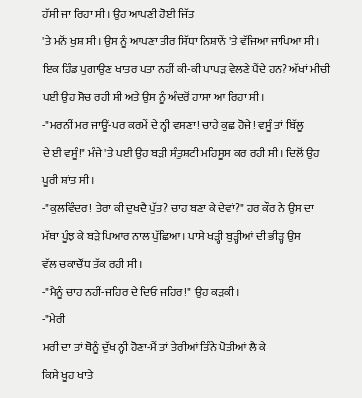ਹੱਸੀ ਜਾ ਰਿਹਾ ਸੀ। ਉਹ ਆਪਣੀ ਹੋਈ ਜਿੱਤ
'ਤੇ ਮਨੋਂ ਖੁਸ਼ ਸੀ। ਉਸ ਨੂੰ ਆਪਣਾ ਤੀਰ ਸਿੱਧਾ ਨਿਸ਼ਾਨੇਂ 'ਤੇ ਵੱਜਿਆ ਜਾਪਿਆ ਸੀ।
ਇਕ ਹਿੰਡ ਪੁਗਾਉਣ ਖਾਤਰ ਪਤਾ ਨਹੀਂ ਕੀ-ਕੀ ਪਾਪੜ ਵੇਲਣੇ ਪੈਂਦੇ ਹਨ? ਅੱਖਾਂ ਮੀਚੀ
ਪਈ ਉਹ ਸੋਚ ਰਹੀ ਸੀ ਅਤੇ ਉਸ ਨੂੰ ਅੰਦਰੋਂ ਹਾਸਾ ਆ ਰਿਹਾ ਸੀ।
-"ਮਰਨੀਂ ਮਰ ਜਾਊਂ-ਪਰ ਕਰਮੇਂ ਦੇ ਨ੍ਹੀ ਵਸਣਾ! ਚਾਹੇ ਕੁਛ ਹੋਜੇ! ਵਸੂੰ ਤਾਂ ਬਿੱਲੂ
ਦੇ ਈ ਵਸੂੰ!" ਮੰਜੇ 'ਤੇ ਪਈ ਉਹ ਬੜੀ ਸੰਤੁਸ਼ਟੀ ਮਹਿਸੂਸ ਕਰ ਰਹੀ ਸੀ। ਦਿਲੋਂ ਉਹ
ਪੂਰੀ ਸ਼ਾਂਤ ਸੀ।
-"ਕੁਲਵਿੰਦਰ! ਤੇਰਾ ਕੀ ਦੁਖਦੈ ਪੁੱਤ? ਚਾਹ ਬਣਾ ਕੇ ਦੇਵਾਂ?" ਹਰ ਕੌਰ ਨੇ ਉਸ ਦਾ
ਮੱਥਾ ਪੂੰਝ ਕੇ ਬੜੇ ਪਿਆਰ ਨਾਲ ਪੁੱਛਿਆ। ਪਾਸੇ ਖੜ੍ਹੀ ਬੁੜ੍ਹੀਆਂ ਦੀ ਭੀੜ੍ਹ ਉਸ
ਵੱਲ ਚਕਾਚੌਂਧ ਤੱਕ ਰਹੀ ਸੀ।
-"ਮੈਨੂੰ ਚਾਹ ਨਹੀਂ-ਜਹਿਰ ਦੇ ਦਿਓ ਜਹਿਰ!" ਉਹ ਕੜਕੀ।
-"ਮੇਰੀ
ਮਰੀ ਦਾ ਤਾਂ ਥੋਨੂੰ ਦੁੱਖ ਨ੍ਹੀ ਹੋਣਾ-ਮੈਂ ਤਾਂ ਤੇਰੀਆਂ ਤਿੰਨੇ ਪੋਤੀਆਂ ਲੈ ਕੇ
ਕਿਸੇ ਖੂਹ ਖਾਤੇ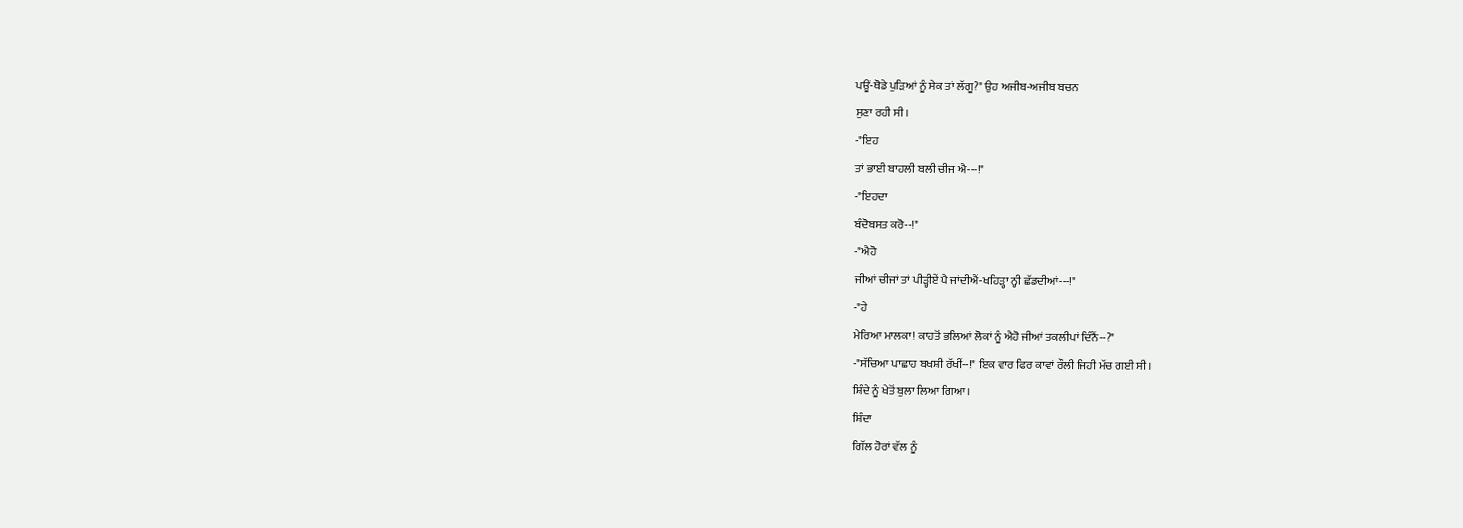ਪਊਂ-ਥੋਡੇ ਪੁੜਿਆਂ ਨੂੰ ਸੇਕ ਤਾਂ ਲੱਗੂ?" ਉਹ ਅਜੀਬ-ਅਜੀਬ ਬਚਨ
ਸੁਣਾ ਰਹੀ ਸੀ।
-"ਇਹ
ਤਾਂ ਭਾਈ ਬਾਹਲੀ ਬਲੀ ਚੀਜ ਐ---!"
-"ਇਹਦਾ
ਬੰਦੋਬਸਤ ਕਰੋ--!"
-"ਐਹੋ
ਜੀਆਂ ਚੀਜਾਂ ਤਾਂ ਪੀੜ੍ਹੀਏਂ ਪੈ ਜਾਂਦੀਐਂ-ਖਹਿੜ੍ਹਾ ਨ੍ਹੀ ਛੱਡਦੀਆਂ---!"
-"ਹੇ
ਮੇਰਿਆ ਮਾਲਕਾ! ਕਾਹਤੋਂ ਭਲਿਆਂ ਲੋਕਾਂ ਨੂੰ ਐਹੋ ਜੀਆਂ ਤਕਲੀਪਾਂ ਦਿੰਨੈਂ--?"
-"ਸੱਚਿਆ ਪਾਛਾਹ ਬਖਸ਼ੀ ਰੱਖੀਂ--!" ਇਕ ਵਾਰ ਫਿਰ ਕਾਵਾਂ ਰੌਲੀ ਜਿਹੀ ਮੱਚ ਗਈ ਸੀ।
ਸ਼ਿੰਦੇ ਨੂੰ ਖੇਤੋਂ ਬੁਲਾ ਲਿਆ ਗਿਆ।
ਸ਼ਿੰਦਾ
ਗਿੱਲ ਹੋਰਾਂ ਵੱਲ ਨੂੰ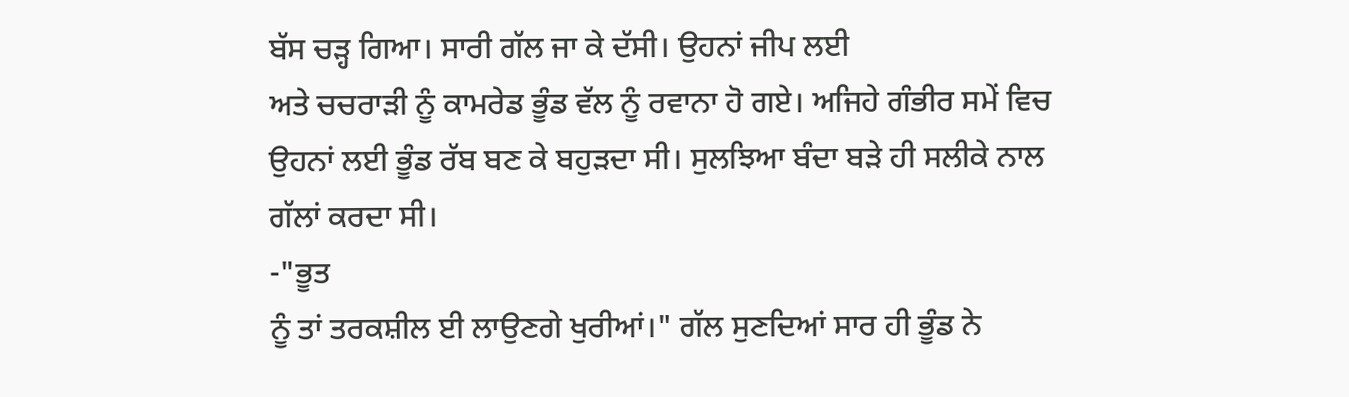ਬੱਸ ਚੜ੍ਹ ਗਿਆ। ਸਾਰੀ ਗੱਲ ਜਾ ਕੇ ਦੱਸੀ। ਉਹਨਾਂ ਜੀਪ ਲਈ
ਅਤੇ ਚਚਰਾੜੀ ਨੂੰ ਕਾਮਰੇਡ ਭੂੰਡ ਵੱਲ ਨੂੰ ਰਵਾਨਾ ਹੋ ਗਏ। ਅਜਿਹੇ ਗੰਭੀਰ ਸਮੇਂ ਵਿਚ
ਉਹਨਾਂ ਲਈ ਭੂੰਡ ਰੱਬ ਬਣ ਕੇ ਬਹੁੜਦਾ ਸੀ। ਸੁਲਝਿਆ ਬੰਦਾ ਬੜੇ ਹੀ ਸਲੀਕੇ ਨਾਲ
ਗੱਲਾਂ ਕਰਦਾ ਸੀ।
-"ਭੂਤ
ਨੂੰ ਤਾਂ ਤਰਕਸ਼ੀਲ ਈ ਲਾਉਣਗੇ ਖੁਰੀਆਂ।" ਗੱਲ ਸੁਣਦਿਆਂ ਸਾਰ ਹੀ ਭੂੰਡ ਨੇ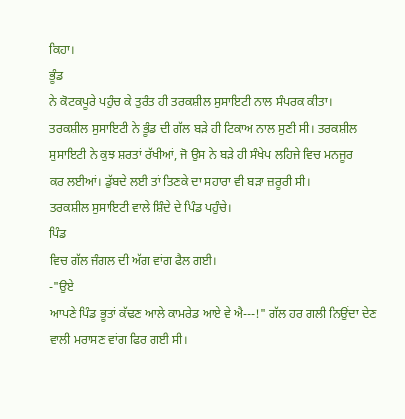ਕਿਹਾ।
ਭੂੰਡ
ਨੇ ਕੋਟਕਪੂਰੇ ਪਹੁੰਚ ਕੇ ਤੁਰੰਤ ਹੀ ਤਰਕਸ਼ੀਲ ਸੁਸਾਇਟੀ ਨਾਲ ਸੰਪਰਕ ਕੀਤਾ।
ਤਰਕਸ਼ੀਲ ਸੁਸਾਇਟੀ ਨੇ ਭੂੰਡ ਦੀ ਗੱਲ ਬੜੇ ਹੀ ਟਿਕਾਅ ਨਾਲ ਸੁਣੀ ਸੀ। ਤਰਕਸ਼ੀਲ
ਸੁਸਾਇਟੀ ਨੇ ਕੁਝ ਸ਼ਰਤਾਂ ਰੱਖੀਆਂ, ਜੋ ਉਸ ਨੇ ਬੜੇ ਹੀ ਸੰਖੇਪ ਲਹਿਜੇ ਵਿਚ ਮਨਜੂਰ
ਕਰ ਲਈਆਂ। ਡੁੱਬਦੇ ਲਈ ਤਾਂ ਤਿਣਕੇ ਦਾ ਸਹਾਰਾ ਵੀ ਬੜਾ ਜ਼ਰੂਰੀ ਸੀ।
ਤਰਕਸ਼ੀਲ ਸੁਸਾਇਟੀ ਵਾਲੇ ਸ਼ਿੰਦੇ ਦੇ ਪਿੰਡ ਪਹੁੰਚੇ।
ਪਿੰਡ
ਵਿਚ ਗੱਲ ਜੰਗਲ ਦੀ ਅੱਗ ਵਾਂਗ ਫੈਲ ਗਈ।
-"ਉਏ
ਆਪਣੇ ਪਿੰਡ ਭੂਤਾਂ ਕੱਢਣ ਆਲੇ ਕਾਮਰੇਡ ਆਏ ਵੇ ਐ---!" ਗੱਲ ਹਰ ਗਲੀ ਨਿਉਂਦਾ ਦੇਣ
ਵਾਲੀ ਮਰਾਸਣ ਵਾਂਗ ਫਿਰ ਗਈ ਸੀ।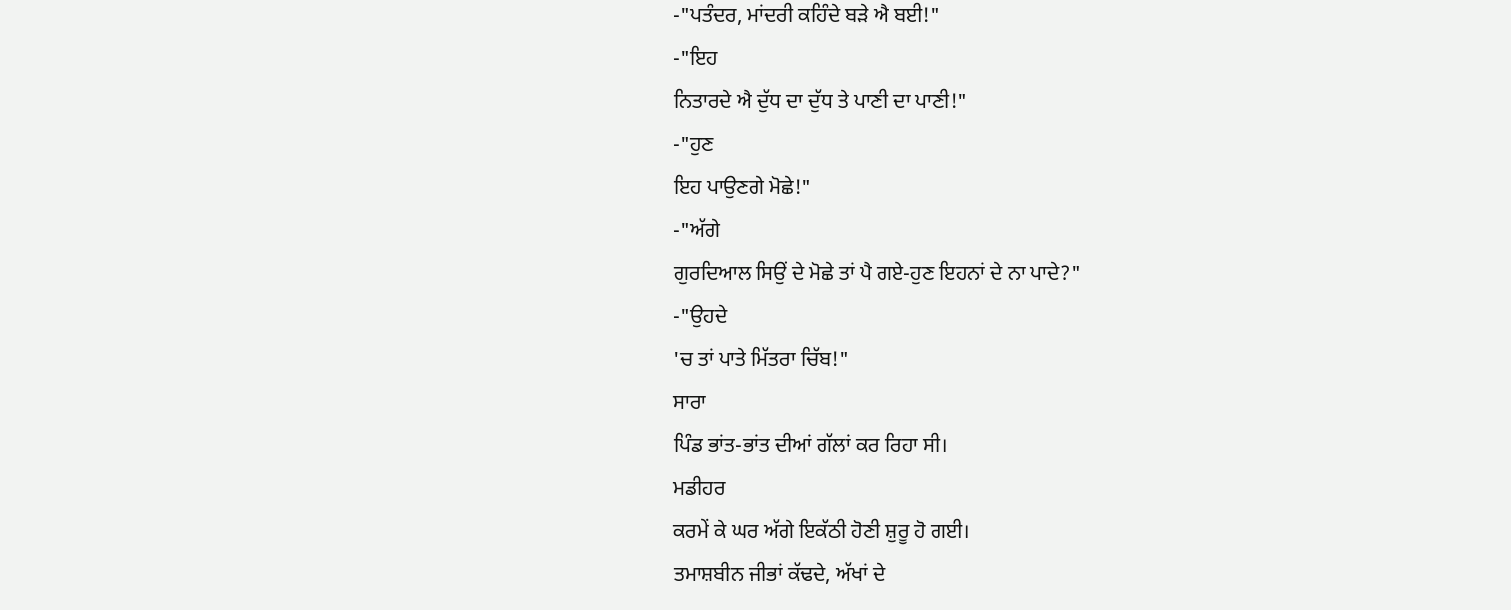-"ਪਤੰਦਰ, ਮਾਂਦਰੀ ਕਹਿੰਦੇ ਬੜੇ ਐ ਬਈ!"
-"ਇਹ
ਨਿਤਾਰਦੇ ਐ ਦੁੱਧ ਦਾ ਦੁੱਧ ਤੇ ਪਾਣੀ ਦਾ ਪਾਣੀ!"
-"ਹੁਣ
ਇਹ ਪਾਉਣਗੇ ਮੋਛੇ!"
-"ਅੱਗੇ
ਗੁਰਦਿਆਲ ਸਿਉਂ ਦੇ ਮੋਛੇ ਤਾਂ ਪੈ ਗਏ-ਹੁਣ ਇਹਨਾਂ ਦੇ ਨਾ ਪਾਦੇ?"
-"ਉਹਦੇ
'ਚ ਤਾਂ ਪਾਤੇ ਮਿੱਤਰਾ ਚਿੱਬ!"
ਸਾਰਾ
ਪਿੰਡ ਭਾਂਤ-ਭਾਂਤ ਦੀਆਂ ਗੱਲਾਂ ਕਰ ਰਿਹਾ ਸੀ।
ਮਡੀਹਰ
ਕਰਮੇਂ ਕੇ ਘਰ ਅੱਗੇ ਇਕੱਠੀ ਹੋਣੀ ਸ਼ੁਰੂ ਹੋ ਗਈ।
ਤਮਾਸ਼ਬੀਨ ਜੀਭਾਂ ਕੱਢਦੇ, ਅੱਖਾਂ ਦੇ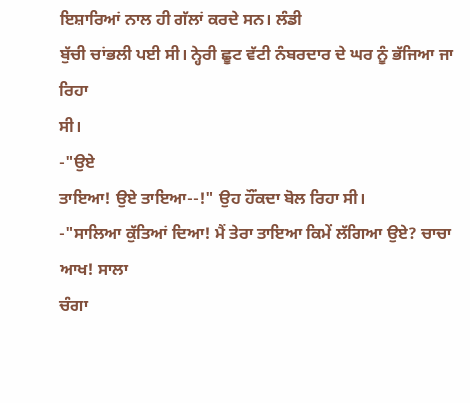ਇਸ਼ਾਰਿਆਂ ਨਾਲ ਹੀ ਗੱਲਾਂ ਕਰਦੇ ਸਨ। ਲੰਡੀ
ਬੁੱਚੀ ਚਾਂਭਲੀ ਪਈ ਸੀ। ਨ੍ਹੇਰੀ ਛੂਟ ਵੱਟੀ ਨੰਬਰਦਾਰ ਦੇ ਘਰ ਨੂੰ ਭੱਜਿਆ ਜਾ ਰਿਹਾ
ਸੀ।
-"ਉਏ
ਤਾਇਆ! ਉਏ ਤਾਇਆ--!" ਉਹ ਹੌਂਕਦਾ ਬੋਲ ਰਿਹਾ ਸੀ।
-"ਸਾਲਿਆ ਕੁੱਤਿਆਂ ਦਿਆ! ਮੈਂ ਤੇਰਾ ਤਾਇਆ ਕਿਮੇਂ ਲੱਗਿਆ ਉਏ? ਚਾਚਾ ਆਖ! ਸਾਲਾ
ਚੰਗਾ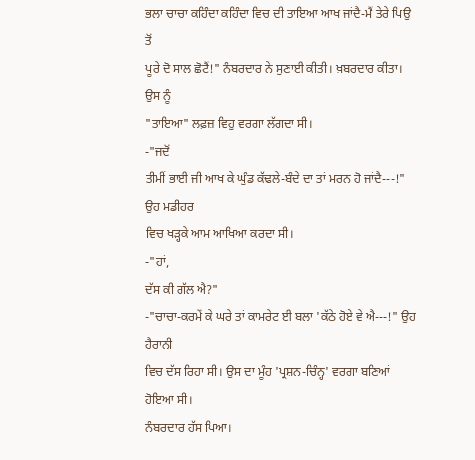ਭਲਾ ਚਾਚਾ ਕਹਿੰਦਾ ਕਹਿੰਦਾ ਵਿਚ ਦੀ ਤਾਇਆ ਆਖ ਜਾਂਦੈ-ਮੈਂ ਤੇਰੇ ਪਿਉ ਤੋਂ
ਪੂਰੇ ਦੋ ਸਾਲ ਛੋਟੈਂ!" ਨੰਬਰਦਾਰ ਨੇ ਸੁਣਾਈ ਕੀਤੀ। ਖ਼ਬਰਦਾਰ ਕੀਤਾ। ਉਸ ਨੂੰ
"ਤਾਇਆ" ਲਫ਼ਜ਼ ਵਿਹੁ ਵਰਗਾ ਲੱਗਦਾ ਸੀ।
-"ਜਦੋਂ
ਤੀਮੀਂ ਭਾਈ ਜੀ ਆਖ ਕੇ ਘੁੰਡ ਕੱਢਲੇ-ਬੰਦੇ ਦਾ ਤਾਂ ਮਰਨ ਹੋ ਜਾਂਦੈ---!" ਉਹ ਮਡੀਹਰ
ਵਿਚ ਖੜ੍ਹਕੇ ਆਮ ਆਖਿਆ ਕਰਦਾ ਸੀ।
-"ਹਾਂ,
ਦੱਸ ਕੀ ਗੱਲ ਐ?"
-"ਚਾਚਾ-ਕਰਮੇਂ ਕੇ ਘਰੇ ਤਾਂ ਕਾਮਰੇਟ ਈ ਬਲਾ 'ਕੱਠੇ ਹੋਏ ਵੇ ਐ---!" ਉਹ ਹੈਰਾਨੀ
ਵਿਚ ਦੱਸ ਰਿਹਾ ਸੀ। ਉਸ ਦਾ ਮੂੰਹ 'ਪ੍ਰਸ਼ਨ-ਚਿੰਨ੍ਹ' ਵਰਗਾ ਬਣਿਆਂ ਹੋਇਆ ਸੀ।
ਨੰਬਰਦਾਰ ਹੱਸ ਪਿਆ।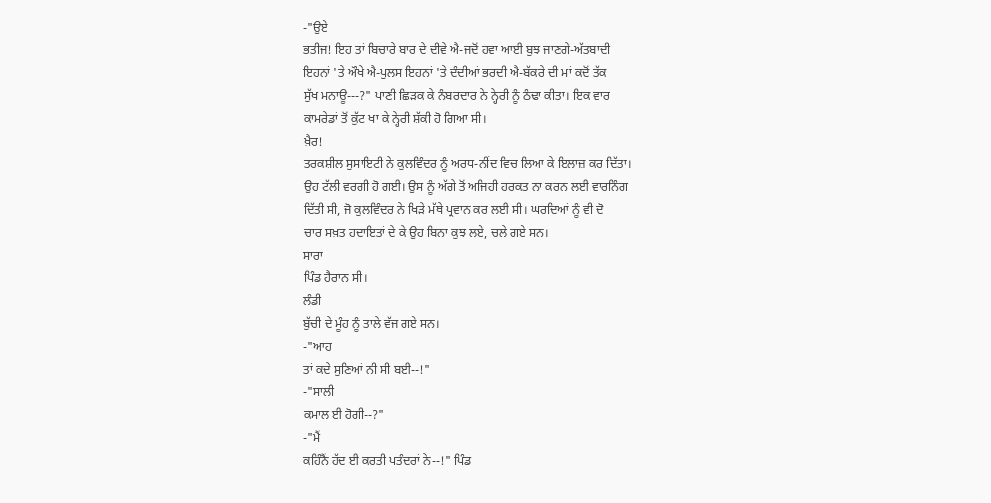-"ਉਏ
ਭਤੀਜ! ਇਹ ਤਾਂ ਬਿਚਾਰੇ ਬਾਰ ਦੇ ਦੀਵੇ ਐ-ਜਦੋਂ ਹਵਾ ਆਈ ਬੁਝ ਜਾਣਗੇ-ਅੱਤਬਾਦੀ
ਇਹਨਾਂ 'ਤੇ ਔਖੇ ਐ-ਪੁਲਸ ਇਹਨਾਂ 'ਤੇ ਦੰਦੀਆਂ ਭਰਦੀ ਐ-ਬੱਕਰੇ ਦੀ ਮਾਂ ਕਦੋਂ ਤੱਕ
ਸੁੱਖ ਮਨਾਊ---?" ਪਾਣੀ ਛਿੜਕ ਕੇ ਨੰਬਰਦਾਰ ਨੇ ਨ੍ਹੇਰੀ ਨੂੰ ਠੰਢਾ ਕੀਤਾ। ਇਕ ਵਾਰ
ਕਾਮਰੇਡਾਂ ਤੋਂ ਕੁੱਟ ਖਾ ਕੇ ਨ੍ਹੇਰੀ ਸ਼ੱਕੀ ਹੋ ਗਿਆ ਸੀ।
ਖ਼ੈਰ!
ਤਰਕਸ਼ੀਲ ਸੁਸਾਇਟੀ ਨੇ ਕੁਲਵਿੰਦਰ ਨੂੰ ਅਰਧ-ਨੀਂਦ ਵਿਚ ਲਿਆ ਕੇ ਇਲਾਜ਼ ਕਰ ਦਿੱਤਾ।
ਉਹ ਟੱਲੀ ਵਰਗੀ ਹੋ ਗਈ। ਉਸ ਨੂੰ ਅੱਗੇ ਤੋਂ ਅਜਿਹੀ ਹਰਕਤ ਨਾ ਕਰਨ ਲਈ ਵਾਰਨਿੰਗ
ਦਿੱਤੀ ਸੀ, ਜੋ ਕੁਲਵਿੰਦਰ ਨੇ ਖਿੜੇ ਮੱਥੇ ਪ੍ਰਵਾਨ ਕਰ ਲਈ ਸੀ। ਘਰਦਿਆਂ ਨੂੰ ਵੀ ਦੋ
ਚਾਰ ਸਖ਼ਤ ਹਦਾਇਤਾਂ ਦੇ ਕੇ ਉਹ ਬਿਨਾ ਕੁਝ ਲਏ, ਚਲੇ ਗਏ ਸਨ।
ਸਾਰਾ
ਪਿੰਡ ਹੈਰਾਨ ਸੀ।
ਲੰਡੀ
ਬੁੱਚੀ ਦੇ ਮੂੰਹ ਨੂੰ ਤਾਲੇ ਵੱਜ ਗਏ ਸਨ।
-"ਆਹ
ਤਾਂ ਕਦੇ ਸੁਣਿਆਂ ਨੀ ਸੀ ਬਈ--!"
-"ਸਾਲੀ
ਕਮਾਲ ਈ ਹੋਗੀ--?"
-"ਮੈਂ
ਕਹਿੰਨੈਂ ਹੱਦ ਈ ਕਰਤੀ ਪਤੰਦਰਾਂ ਨੇ--!" ਪਿੰਡ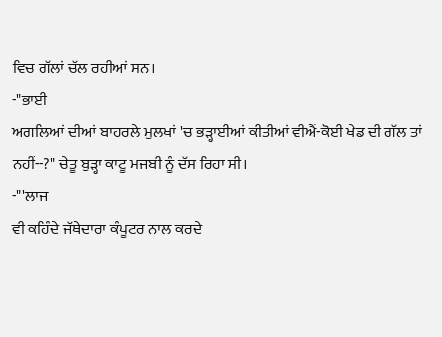ਵਿਚ ਗੱਲਾਂ ਚੱਲ ਰਹੀਆਂ ਸਨ।
-"ਭਾਈ
ਅਗਲਿਆਂ ਦੀਆਂ ਬਾਹਰਲੇ ਮੁਲਖਾਂ 'ਚ ਭੜ੍ਹਾਈਆਂ ਕੀਤੀਆਂ ਵੀਐਂ-ਕੋਈ ਖੇਡ ਦੀ ਗੱਲ ਤਾਂ
ਨਹੀਂ--?" ਚੇਤੂ ਬੁੜ੍ਹਾ ਕਾਟੂ ਮਜਬੀ ਨੂੰ ਦੱਸ ਰਿਹਾ ਸੀ।
-"'ਲਾਜ
ਵੀ ਕਹਿੰਦੇ ਜੱਥੇਦਾਰਾ ਕੰਪੂਟਰ ਨਾਲ ਕਰਦੇ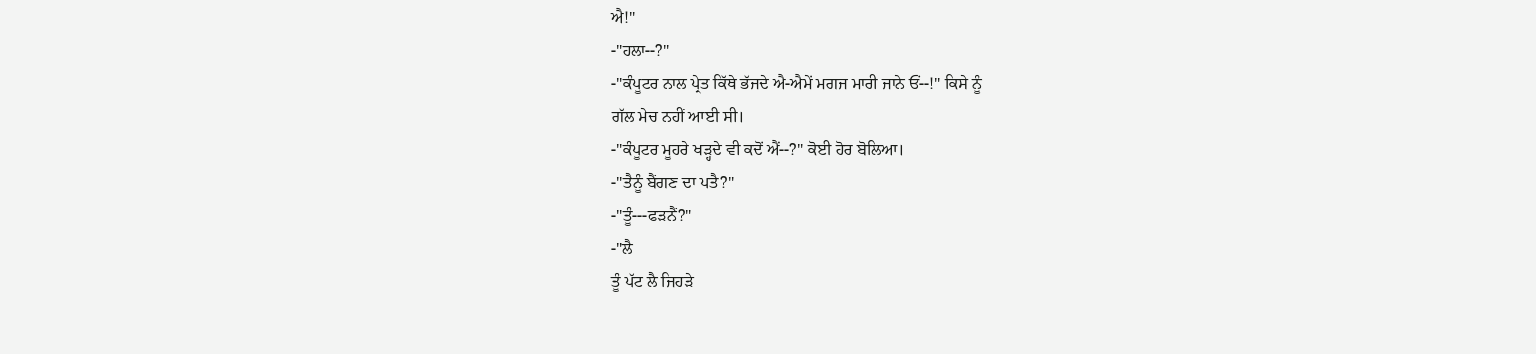ਐ!"
-"ਹਲਾ--?"
-"ਕੰਪੂਟਰ ਨਾਲ ਪ੍ਰੇਤ ਕਿੱਥੇ ਭੱਜਦੇ ਐ-ਐਮੇਂ ਮਗਜ ਮਾਰੀ ਜਾਨੇ ਓਂ--!" ਕਿਸੇ ਨੂੰ
ਗੱਲ ਮੇਚ ਨਹੀਂ ਆਈ ਸੀ।
-"ਕੰਪੂਟਰ ਮੂਹਰੇ ਖੜ੍ਹਦੇ ਵੀ ਕਦੋਂ ਐਂ--?" ਕੋਈ ਹੋਰ ਬੋਲਿਆ।
-"ਤੈਨੂੰ ਬੈਂਗਣ ਦਾ ਪਤੈ?"
-"ਤੂੰ---ਫੜਨੈਂ?"
-"ਲੈ
ਤੂੰ ਪੱਟ ਲੈ ਜਿਹੜੇ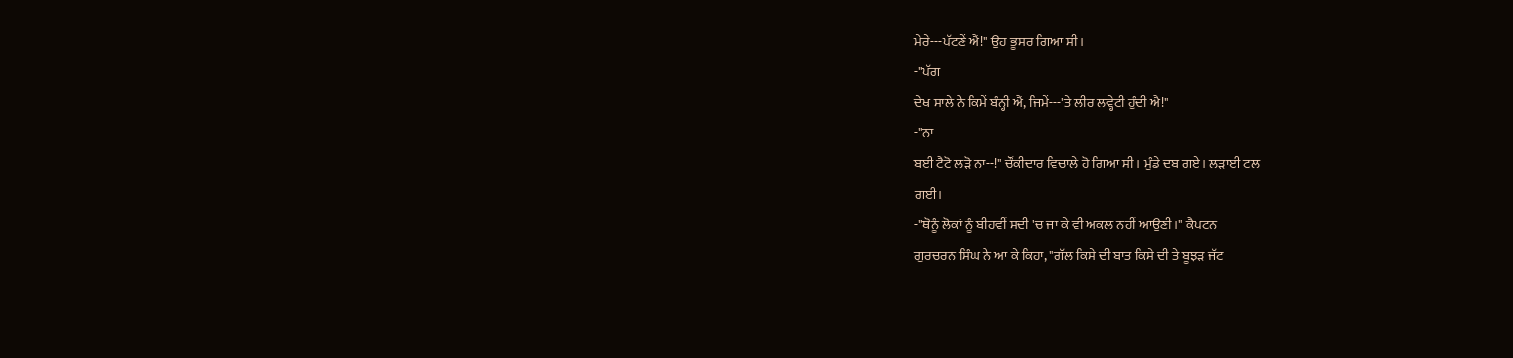ਮੇਰੇ---ਪੱਟਣੇਂ ਐਂ!" ਉਹ ਭੂਸਰ ਗਿਆ ਸੀ।
-"ਪੱਗ
ਦੇਖ ਸਾਲੇ ਨੇ ਕਿਮੇਂ ਬੰਨ੍ਹੀ ਐਂ, ਜਿਮੇਂ---'ਤੇ ਲੀਰ ਲਵ੍ਹੇਟੀ ਹੁੰਦੀ ਐ!"
-"ਨਾ
ਬਈ ਟੈਟੋ ਲੜੋ ਨਾ--!" ਚੌਂਕੀਦਾਰ ਵਿਚਾਲੇ ਹੋ ਗਿਆ ਸੀ। ਮੁੰਡੇ ਦਬ ਗਏ। ਲੜਾਈ ਟਲ
ਗਈ।
-"ਥੋਨੂੰ ਲੋਕਾਂ ਨੂੰ ਬੀਹਵੀਂ ਸਦੀ 'ਚ ਜਾ ਕੇ ਵੀ ਅਕਲ ਨਹੀਂ ਆਉਣੀ।" ਕੈਪਟਨ
ਗੁਰਚਰਨ ਸਿੰਘ ਨੇ ਆ ਕੇ ਕਿਹਾ, "ਗੱਲ ਕਿਸੇ ਦੀ ਬਾਤ ਕਿਸੇ ਦੀ ਤੇ ਬੂਝੜ ਜੱਟ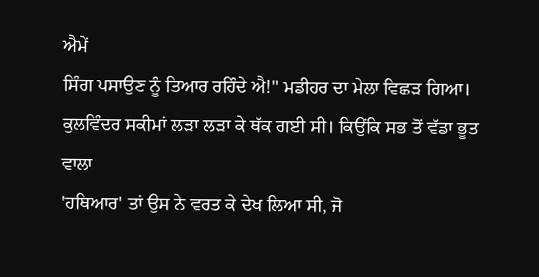ਐਮੇਂ
ਸਿੰਗ ਪਸਾਉਣ ਨੂੰ ਤਿਆਰ ਰਹਿੰਦੇ ਐ!" ਮਡੀਹਰ ਦਾ ਮੇਲਾ ਵਿਛੜ ਗਿਆ।
ਕੁਲਵਿੰਦਰ ਸਕੀਮਾਂ ਲੜਾ ਲੜਾ ਕੇ ਥੱਕ ਗਈ ਸੀ। ਕਿਉਂਕਿ ਸਭ ਤੋਂ ਵੱਡਾ ਭੂਤ ਵਾਲਾ
'ਹਥਿਆਰ' ਤਾਂ ਉਸ ਨੇ ਵਰਤ ਕੇ ਦੇਖ ਲਿਆ ਸੀ, ਜੋ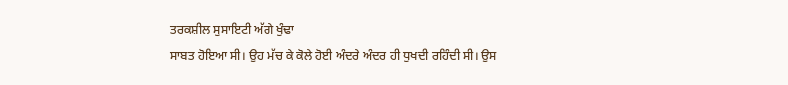ਤਰਕਸ਼ੀਲ ਸੁਸਾਇਟੀ ਅੱਗੇ ਖੁੰਢਾ
ਸਾਬਤ ਹੋਇਆ ਸੀ। ਉਹ ਮੱਚ ਕੇ ਕੋਲੇ ਹੋਈ ਅੰਦਰੇ ਅੰਦਰ ਹੀ ਧੁਖਦੀ ਰਹਿੰਦੀ ਸੀ। ਉਸ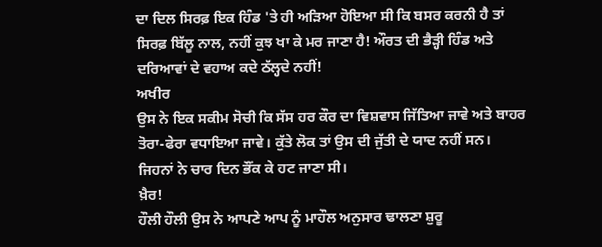ਦਾ ਦਿਲ ਸਿਰਫ਼ ਇਕ ਹਿੰਡ 'ਤੇ ਹੀ ਅੜਿਆ ਹੋਇਆ ਸੀ ਕਿ ਬਸਰ ਕਰਨੀ ਹੈ ਤਾਂ
ਸਿਰਫ਼ ਬਿੱਲੂ ਨਾਲ, ਨਹੀਂ ਕੁਝ ਖਾ ਕੇ ਮਰ ਜਾਣਾ ਹੈ! ਔਰਤ ਦੀ ਭੈੜ੍ਹੀ ਹਿੰਡ ਅਤੇ
ਦਰਿਆਵਾਂ ਦੇ ਵਹਾਅ ਕਦੇ ਠੱਲ੍ਹਦੇ ਨਹੀਂ!
ਅਖੀਰ
ਉਸ ਨੇ ਇਕ ਸਕੀਮ ਸੋਚੀ ਕਿ ਸੱਸ ਹਰ ਕੌਰ ਦਾ ਵਿਸ਼ਵਾਸ ਜਿੱਤਿਆ ਜਾਵੇ ਅਤੇ ਬਾਹਰ
ਤੋਰਾ-ਫੇਰਾ ਵਧਾਇਆ ਜਾਵੇ। ਕੁੱਤੇ ਲੋਕ ਤਾਂ ਉਸ ਦੀ ਜੁੱਤੀ ਦੇ ਯਾਦ ਨਹੀਂ ਸਨ।
ਜਿਹਨਾਂ ਨੇ ਚਾਰ ਦਿਨ ਭੌਂਕ ਕੇ ਹਟ ਜਾਣਾ ਸੀ।
ਖ਼ੈਰ!
ਹੌਲੀ ਹੌਲੀ ਉਸ ਨੇ ਆਪਣੇ ਆਪ ਨੂੰ ਮਾਹੌਲ ਅਨੁਸਾਰ ਢਾਲਣਾ ਸ਼ੁਰੂ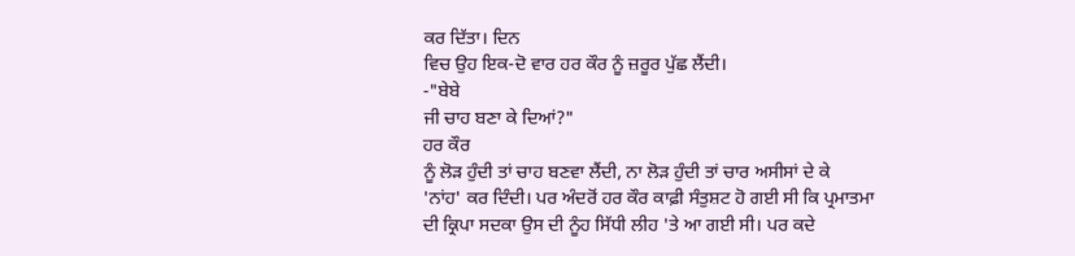ਕਰ ਦਿੱਤਾ। ਦਿਨ
ਵਿਚ ਉਹ ਇਕ-ਦੋ ਵਾਰ ਹਰ ਕੌਰ ਨੂੰ ਜ਼ਰੂਰ ਪੁੱਛ ਲੈਂਦੀ।
-"ਬੇਬੇ
ਜੀ ਚਾਹ ਬਣਾ ਕੇ ਦਿਆਂ?"
ਹਰ ਕੌਰ
ਨੂੰ ਲੋੜ ਹੁੰਦੀ ਤਾਂ ਚਾਹ ਬਣਵਾ ਲੈਂਦੀ, ਨਾ ਲੋੜ ਹੁੰਦੀ ਤਾਂ ਚਾਰ ਅਸੀਸਾਂ ਦੇ ਕੇ
'ਨਾਂਹ' ਕਰ ਦਿੰਦੀ। ਪਰ ਅੰਦਰੋਂ ਹਰ ਕੌਰ ਕਾਫ਼ੀ ਸੰਤੁਸ਼ਟ ਹੋ ਗਈ ਸੀ ਕਿ ਪ੍ਰਮਾਤਮਾ
ਦੀ ਕ੍ਰਿਪਾ ਸਦਕਾ ਉਸ ਦੀ ਨੂੰਹ ਸਿੱਧੀ ਲੀਹ 'ਤੇ ਆ ਗਈ ਸੀ। ਪਰ ਕਦੇ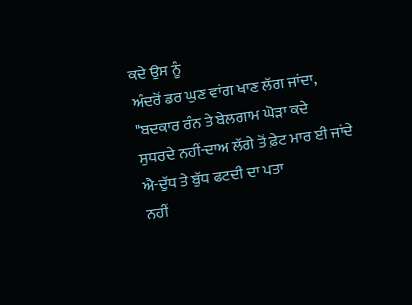ਕਦੇ ਉਸ ਨੂੰ
ਅੰਦਰੋਂ ਡਰ ਘੁਣ ਵਾਂਗ ਖਾਣ ਲੱਗ ਜਾਂਦਾ, "ਬਦਕਾਰ ਰੰਨ ਤੇ ਬੇਲਗਾਮ ਘੋੜਾ ਕਦੇ
ਸੁਧਰਦੇ ਨਹੀਂ-ਦਾਅ ਲੱਗੇ ਤੋਂ ਫ਼ੇਟ ਮਾਰ ਈ ਜਾਂਦੇ ਐ-ਦੁੱਧ ਤੇ ਬੁੱਧ ਫਟਦੀ ਦਾ ਪਤਾ
ਨਹੀਂ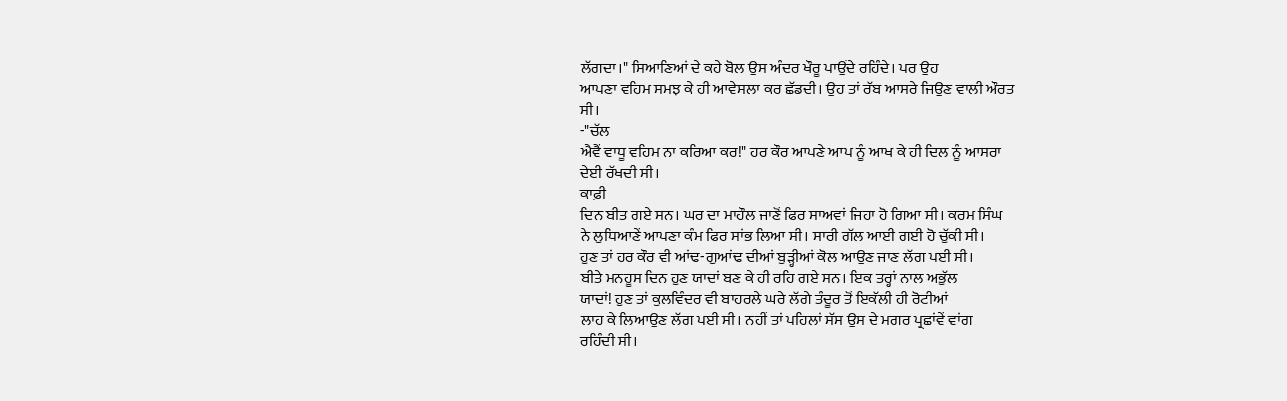ਲੱਗਦਾ।" ਸਿਆਣਿਆਂ ਦੇ ਕਹੇ ਬੋਲ ਉਸ ਅੰਦਰ ਖੌਰੂ ਪਾਉਂਦੇ ਰਹਿੰਦੇ। ਪਰ ਉਹ
ਆਪਣਾ ਵਹਿਮ ਸਮਝ ਕੇ ਹੀ ਆਵੇਸਲਾ ਕਰ ਛੱਡਦੀ। ਉਹ ਤਾਂ ਰੱਬ ਆਸਰੇ ਜਿਉਣ ਵਾਲੀ ਔਰਤ
ਸੀ।
-"ਚੱਲ
ਐਵੈਂ ਵਾਧੂ ਵਹਿਮ ਨਾ ਕਰਿਆ ਕਰ!" ਹਰ ਕੌਰ ਆਪਣੇ ਆਪ ਨੂੰ ਆਖ ਕੇ ਹੀ ਦਿਲ ਨੂੰ ਆਸਰਾ
ਦੇਈ ਰੱਖਦੀ ਸੀ।
ਕਾਫ਼ੀ
ਦਿਨ ਬੀਤ ਗਏ ਸਨ। ਘਰ ਦਾ ਮਾਹੌਲ ਜਾਣੋਂ ਫਿਰ ਸਾਅਵਾਂ ਜਿਹਾ ਹੋ ਗਿਆ ਸੀ। ਕਰਮ ਸਿੰਘ
ਨੇ ਲੁਧਿਆਣੇਂ ਆਪਣਾ ਕੰਮ ਫਿਰ ਸਾਂਭ ਲਿਆ ਸੀ। ਸਾਰੀ ਗੱਲ ਆਈ ਗਈ ਹੋ ਚੁੱਕੀ ਸੀ।
ਹੁਣ ਤਾਂ ਹਰ ਕੌਰ ਵੀ ਆਂਢ-ਗੁਆਂਢ ਦੀਆਂ ਬੁੜ੍ਹੀਆਂ ਕੋਲ ਆਉਣ ਜਾਣ ਲੱਗ ਪਈ ਸੀ।
ਬੀਤੇ ਮਨਹੂਸ ਦਿਨ ਹੁਣ ਯਾਦਾਂ ਬਣ ਕੇ ਹੀ ਰਹਿ ਗਏ ਸਨ। ਇਕ ਤਰ੍ਹਾਂ ਨਾਲ ਅਭੁੱਲ
ਯਾਦਾਂ! ਹੁਣ ਤਾਂ ਕੁਲਵਿੰਦਰ ਵੀ ਬਾਹਰਲੇ ਘਰੇ ਲੱਗੇ ਤੰਦੂਰ ਤੋਂ ਇਕੱਲੀ ਹੀ ਰੋਟੀਆਂ
ਲਾਹ ਕੇ ਲਿਆਉਣ ਲੱਗ ਪਈ ਸੀ। ਨਹੀਂ ਤਾਂ ਪਹਿਲਾਂ ਸੱਸ ਉਸ ਦੇ ਮਗਰ ਪ੍ਰਛਾਂਵੇਂ ਵਾਂਗ
ਰਹਿੰਦੀ ਸੀ।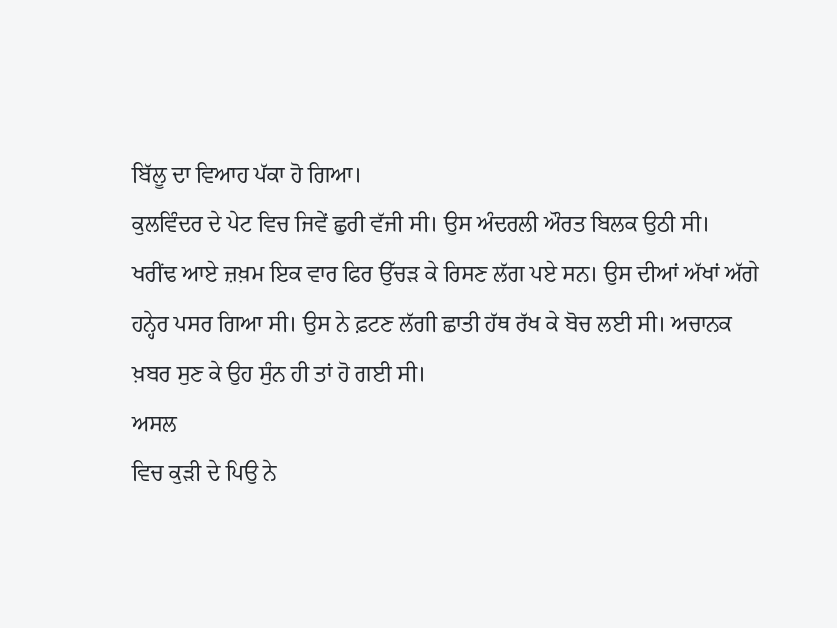ਬਿੱਲੂ ਦਾ ਵਿਆਹ ਪੱਕਾ ਹੋ ਗਿਆ।
ਕੁਲਵਿੰਦਰ ਦੇ ਪੇਟ ਵਿਚ ਜਿਵੇਂ ਛੁਰੀ ਵੱਜੀ ਸੀ। ਉਸ ਅੰਦਰਲੀ ਔਰਤ ਬਿਲਕ ਉਠੀ ਸੀ।
ਖਰੀਂਢ ਆਏ ਜ਼ਖ਼ਮ ਇਕ ਵਾਰ ਫਿਰ ਉੱਚੜ ਕੇ ਰਿਸਣ ਲੱਗ ਪਏ ਸਨ। ਉਸ ਦੀਆਂ ਅੱਖਾਂ ਅੱਗੇ
ਹਨ੍ਹੇਰ ਪਸਰ ਗਿਆ ਸੀ। ਉਸ ਨੇ ਫ਼ਟਣ ਲੱਗੀ ਛਾਤੀ ਹੱਥ ਰੱਖ ਕੇ ਬੋਚ ਲਈ ਸੀ। ਅਚਾਨਕ
ਖ਼ਬਰ ਸੁਣ ਕੇ ਉਹ ਸੁੰਨ ਹੀ ਤਾਂ ਹੋ ਗਈ ਸੀ।
ਅਸਲ
ਵਿਚ ਕੁੜੀ ਦੇ ਪਿਉ ਨੇ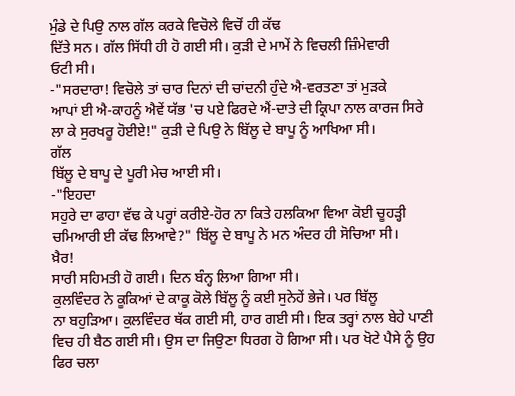ਮੁੰਡੇ ਦੇ ਪਿਉ ਨਾਲ ਗੱਲ ਕਰਕੇ ਵਿਚੋਲੇ ਵਿਚੋਂ ਹੀ ਕੱਢ
ਦਿੱਤੇ ਸਨ। ਗੱਲ ਸਿੱਧੀ ਹੀ ਹੋ ਗਈ ਸੀ। ਕੁੜੀ ਦੇ ਮਾਮੇਂ ਨੇ ਵਿਚਲੀ ਜ਼ਿੰਮੇਵਾਰੀ
ਓਟੀ ਸੀ।
-"ਸਰਦਾਰਾ! ਵਿਚੋਲੇ ਤਾਂ ਚਾਰ ਦਿਨਾਂ ਦੀ ਚਾਂਦਨੀ ਹੁੰਦੇ ਐ-ਵਰਤਣਾ ਤਾਂ ਮੁੜਕੇ
ਆਪਾਂ ਈ ਐ-ਕਾਹਨੂੰ ਐਵੇਂ ਯੱਭ 'ਚ ਪਏ ਫਿਰਦੇ ਐਂ-ਦਾਤੇ ਦੀ ਕ੍ਰਿਪਾ ਨਾਲ ਕਾਰਜ ਸਿਰੇ
ਲਾ ਕੇ ਸੁਰਖਰੂ ਹੋਈਏ!" ਕੁੜੀ ਦੇ ਪਿਉ ਨੇ ਬਿੱਲੂ ਦੇ ਬਾਪੂ ਨੂੰ ਆਖਿਆ ਸੀ।
ਗੱਲ
ਬਿੱਲੂ ਦੇ ਬਾਪੂ ਦੇ ਪੂਰੀ ਮੇਚ ਆਈ ਸੀ।
-"ਇਹਦਾ
ਸਹੁਰੇ ਦਾ ਫਾਹਾ ਵੱਢ ਕੇ ਪਰ੍ਹਾਂ ਕਰੀਏ-ਹੋਰ ਨਾ ਕਿਤੇ ਹਲਕਿਆ ਵਿਆ ਕੋਈ ਚੂਹੜ੍ਹੀ
ਚਮਿਆਰੀ ਈ ਕੱਢ ਲਿਆਵੇ?" ਬਿੱਲੂ ਦੇ ਬਾਪੂ ਨੇ ਮਨ ਅੰਦਰ ਹੀ ਸੋਚਿਆ ਸੀ।
ਖ਼ੈਰ!
ਸਾਰੀ ਸਹਿਮਤੀ ਹੋ ਗਈ। ਦਿਨ ਬੰਨ੍ਹ ਲਿਆ ਗਿਆ ਸੀ।
ਕੁਲਵਿੰਦਰ ਨੇ ਕੂਕਿਆਂ ਦੇ ਕਾਕੂ ਕੋਲੇ ਬਿੱਲੂ ਨੂੰ ਕਈ ਸੁਨੇਹੇਂ ਭੇਜੇ। ਪਰ ਬਿੱਲੂ
ਨਾ ਬਹੁੜਿਆ। ਕੁਲਵਿੰਦਰ ਥੱਕ ਗਈ ਸੀ, ਹਾਰ ਗਈ ਸੀ। ਇਕ ਤਰ੍ਹਾਂ ਨਾਲ ਬੇਹੇ ਪਾਣੀ
ਵਿਚ ਹੀ ਬੈਠ ਗਈ ਸੀ। ਉਸ ਦਾ ਜਿਉਣਾ ਧਿਰਗ ਹੋ ਗਿਆ ਸੀ। ਪਰ ਖੋਟੇ ਪੈਸੇ ਨੂੰ ਉਹ
ਫਿਰ ਚਲਾ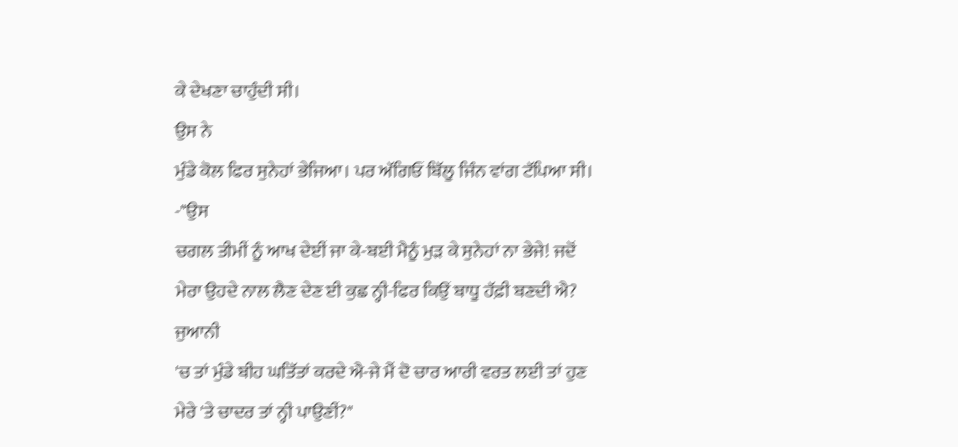ਕੇ ਦੇਖਣਾ ਚਾਹੁੰਦੀ ਸੀ।
ਉਸ ਨੇ
ਮੁੰਡੇ ਕੋਲ ਫਿਰ ਸੁਨੇਹਾਂ ਭੇਜਿਆ। ਪਰ ਅੱਗਿਓਂ ਬਿੱਲੂ ਜਿੰਨ ਵਾਂਗ ਟੱਪਿਆ ਸੀ।
-"ਉਸ
ਚਗਲ ਤੀਮੀਂ ਨੂੰ ਆਖ ਦੇਈਂ ਜਾ ਕੇ-ਬਈ ਮੈਨੂੰ ਮੁੜ ਕੇ ਸੁਨੇਹਾਂ ਨਾ ਭੇਜੇ! ਜਦੋਂ
ਮੇਰਾ ਉਹਦੇ ਨਾਲ ਲੈਣ ਦੇਣ ਈ ਕੁਛ ਨ੍ਹੀ-ਫਿਰ ਕਿਉਂ ਬਾਧੂ ਹੱਫ਼ੀ ਬਣਦੀ ਐ? ਜੁਆਨੀ
'ਚ ਤਾਂ ਮੁੰਡੇ ਬੀਹ ਘਤਿੱਤਾਂ ਕਰਦੇ ਐ-ਜੇ ਮੈਂ ਦੋ ਚਾਰ ਆਰੀ ਵਰਤ ਲਈ ਤਾਂ ਹੁਣ
ਮੇਰੇ 'ਤੇ ਚਾਦਰ ਤਾਂ ਨ੍ਹੀ ਪਾਉਣੀਂ?"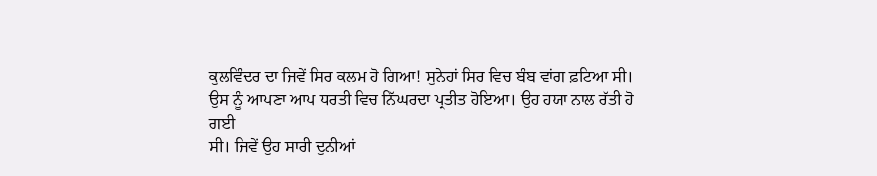ਕੁਲਵਿੰਦਰ ਦਾ ਜਿਵੇਂ ਸਿਰ ਕਲਮ ਹੋ ਗਿਆ! ਸੁਨੇਹਾਂ ਸਿਰ ਵਿਚ ਬੰਬ ਵਾਂਗ ਫ਼ਟਿਆ ਸੀ।
ਉਸ ਨੂੰ ਆਪਣਾ ਆਪ ਧਰਤੀ ਵਿਚ ਨਿੱਘਰਦਾ ਪ੍ਰਤੀਤ ਹੋਇਆ। ਉਹ ਹਯਾ ਨਾਲ ਰੱਤੀ ਹੋ ਗਈ
ਸੀ। ਜਿਵੇਂ ਉਹ ਸਾਰੀ ਦੁਨੀਆਂ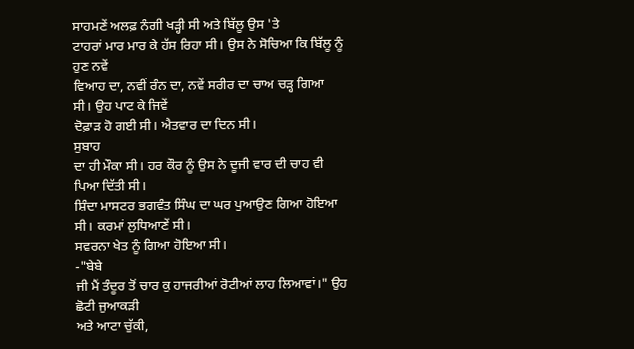ਸਾਹਮਣੇਂ ਅਲਫ਼ ਨੰਗੀ ਖੜ੍ਹੀ ਸੀ ਅਤੇ ਬਿੱਲੂ ਉਸ 'ਤੇ
ਟਾਹਰਾਂ ਮਾਰ ਮਾਰ ਕੇ ਹੱਸ ਰਿਹਾ ਸੀ। ਉਸ ਨੇ ਸੋਚਿਆ ਕਿ ਬਿੱਲੂ ਨੂੰ ਹੁਣ ਨਵੇਂ
ਵਿਆਹ ਦਾ, ਨਵੀਂ ਰੰਨ ਦਾ, ਨਵੇਂ ਸਰੀਰ ਦਾ ਚਾਅ ਚੜ੍ਹ ਗਿਆ ਸੀ। ਉਹ ਪਾਟ ਕੇ ਜਿਵੇਂ
ਦੋਫ਼ਾੜ ਹੋ ਗਈ ਸੀ। ਐਤਵਾਰ ਦਾ ਦਿਨ ਸੀ।
ਸੁਬਾਹ
ਦਾ ਹੀ ਮੌਕਾ ਸੀ। ਹਰ ਕੌਰ ਨੂੰ ਉਸ ਨੇ ਦੂਜੀ ਵਾਰ ਦੀ ਚਾਹ ਵੀ ਪਿਆ ਦਿੱਤੀ ਸੀ।
ਸ਼ਿੰਦਾ ਮਾਸਟਰ ਭਗਵੰਤ ਸਿੰਘ ਦਾ ਘਰ ਪੁਆਉਣ ਗਿਆ ਹੋਇਆ ਸੀ। ਕਰਮਾਂ ਲੁਧਿਆਣੇਂ ਸੀ।
ਸਵਰਨਾ ਖੇਤ ਨੂੰ ਗਿਆ ਹੋਇਆ ਸੀ।
-"ਬੇਬੇ
ਜੀ ਮੈਂ ਤੰਦੂਰ ਤੋਂ ਚਾਰ ਕੁ ਹਾਜਰੀਆਂ ਰੋਟੀਆਂ ਲਾਹ ਲਿਆਵਾਂ।" ਉਹ ਛੋਟੀ ਜੁਆਕੜੀ
ਅਤੇ ਆਟਾ ਚੁੱਕੀ,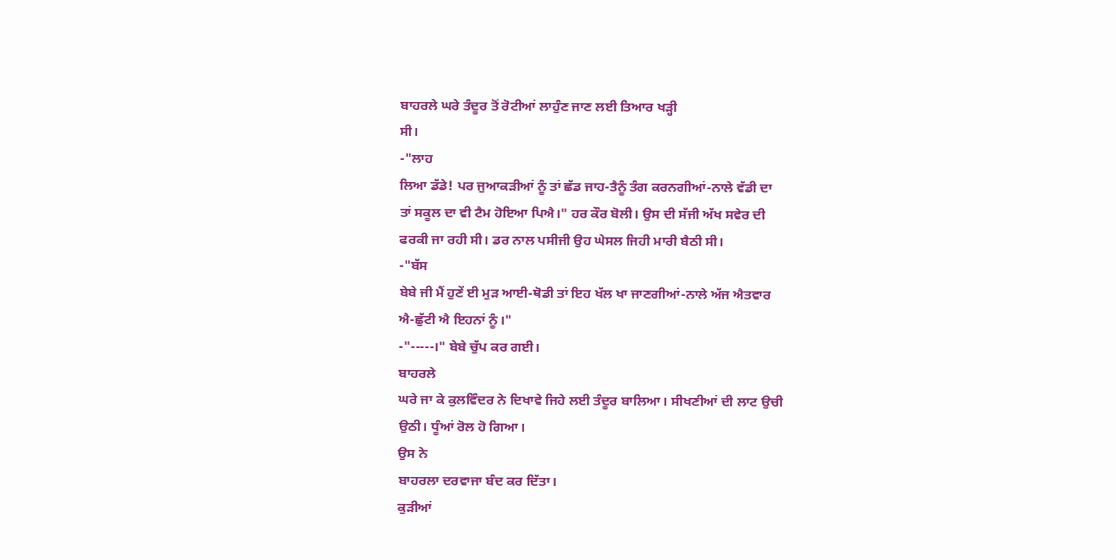ਬਾਹਰਲੇ ਘਰੇ ਤੰਦੂਰ ਤੋਂ ਰੋਟੀਆਂ ਲਾਹੁੰਣ ਜਾਣ ਲਈ ਤਿਆਰ ਖੜ੍ਹੀ
ਸੀ।
-"ਲਾਹ
ਲਿਆ ਡੱਡੇ! ਪਰ ਜੁਆਕੜੀਆਂ ਨੂੰ ਤਾਂ ਛੱਡ ਜਾਹ-ਤੈਨੂੰ ਤੰਗ ਕਰਨਗੀਆਂ-ਨਾਲੇ ਵੱਡੀ ਦਾ
ਤਾਂ ਸਕੂਲ ਦਾ ਵੀ ਟੈਮ ਹੋਇਆ ਪਿਐ।" ਹਰ ਕੌਰ ਬੋਲੀ। ਉਸ ਦੀ ਸੱਜੀ ਅੱਖ ਸਵੇਰ ਦੀ
ਫਰਕੀ ਜਾ ਰਹੀ ਸੀ। ਡਰ ਨਾਲ ਪਸੀਜੀ ਉਹ ਘੇਸਲ ਜਿਹੀ ਮਾਰੀ ਬੈਠੀ ਸੀ।
-"ਬੱਸ
ਬੇਬੇ ਜੀ ਮੈਂ ਹੁਣੇਂ ਈ ਮੁੜ ਆਈ-ਥੋਡੀ ਤਾਂ ਇਹ ਖੱਲ ਖਾ ਜਾਣਗੀਆਂ-ਨਾਲੇ ਅੱਜ ਐਤਵਾਰ
ਐ-ਛੁੱਟੀ ਐ ਇਹਨਾਂ ਨੂੰ।"
-"-----।" ਬੇਬੇ ਚੁੱਪ ਕਰ ਗਈ।
ਬਾਹਰਲੇ
ਘਰੇ ਜਾ ਕੇ ਕੁਲਵਿੰਦਰ ਨੇ ਦਿਖਾਵੇ ਜਿਹੇ ਲਈ ਤੰਦੂਰ ਬਾਲਿਆ। ਸੀਖਣੀਆਂ ਦੀ ਲਾਟ ਉਚੀ
ਉਠੀ। ਧੂੰਆਂ ਰੋਲ ਹੋ ਗਿਆ।
ਉਸ ਨੇ
ਬਾਹਰਲਾ ਦਰਵਾਜਾ ਬੰਦ ਕਰ ਦਿੱਤਾ।
ਕੁੜੀਆਂ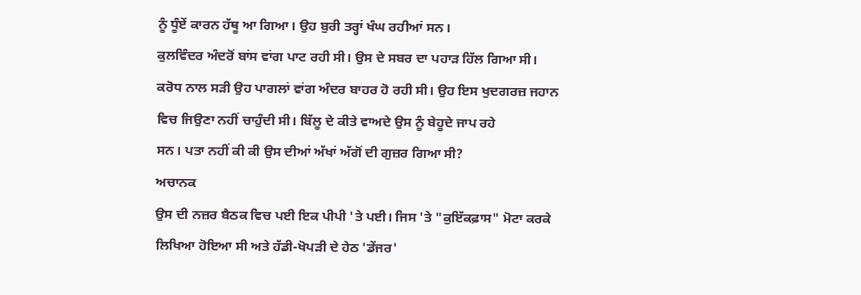ਨੂੰ ਧੂੰਏਂ ਕਾਰਨ ਹੱਥੂ ਆ ਗਿਆ। ਉਹ ਬੁਰੀ ਤਰ੍ਹਾਂ ਖੰਘ ਰਹੀਆਂ ਸਨ।
ਕੁਲਵਿੰਦਰ ਅੰਦਰੋਂ ਬਾਂਸ ਵਾਂਗ ਪਾਟ ਰਹੀ ਸੀ। ਉਸ ਦੇ ਸਬਰ ਦਾ ਪਹਾੜ ਹਿੱਲ ਗਿਆ ਸੀ।
ਕਰੋਧ ਨਾਲ ਸੜੀ ਉਹ ਪਾਗਲਾਂ ਵਾਂਗ ਅੰਦਰ ਬਾਹਰ ਹੋ ਰਹੀ ਸੀ। ਉਹ ਇਸ ਖੁਦਗਰਜ਼ ਜਹਾਨ
ਵਿਚ ਜਿਉਣਾ ਨਹੀਂ ਚਾਹੁੰਦੀ ਸੀ। ਬਿੱਲੂ ਦੇ ਕੀਤੇ ਵਾਅਦੇ ਉਸ ਨੂੰ ਬੇਹੂਦੇ ਜਾਪ ਰਹੇ
ਸਨ। ਪਤਾ ਨਹੀਂ ਕੀ ਕੀ ਉਸ ਦੀਆਂ ਅੱਖਾਂ ਅੱਗੋਂ ਦੀ ਗੁਜ਼ਰ ਗਿਆ ਸੀ?
ਅਚਾਨਕ
ਉਸ ਦੀ ਨਜ਼ਰ ਬੈਠਕ ਵਿਚ ਪਈ ਇਕ ਪੀਪੀ 'ਤੇ ਪਈ। ਜਿਸ 'ਤੇ "ਕੁਇੱਕਫ਼ਾਸ" ਮੋਟਾ ਕਰਕੇ
ਲਿਖਿਆ ਹੋਇਆ ਸੀ ਅਤੇ ਹੱਡੀ-ਖੋਪੜੀ ਦੇ ਹੇਠ 'ਡੇਂਜਰ'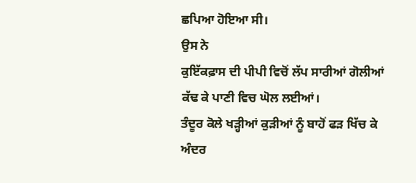ਛਪਿਆ ਹੋਇਆ ਸੀ।
ਉਸ ਨੇ
ਕੁਇੱਕਫ਼ਾਸ ਦੀ ਪੀਪੀ ਵਿਚੋਂ ਲੱਪ ਸਾਰੀਆਂ ਗੋਲੀਆਂ ਕੱਢ ਕੇ ਪਾਣੀ ਵਿਚ ਘੋਲ ਲਈਆਂ।
ਤੰਦੂਰ ਕੋਲੇ ਖੜ੍ਹੀਆਂ ਕੁੜੀਆਂ ਨੂੰ ਬਾਹੋਂ ਫੜ ਖਿੱਚ ਕੇ ਅੰਦਰ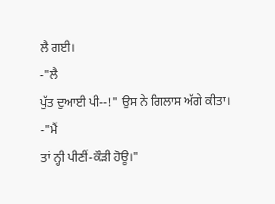ਲੈ ਗਈ।
-"ਲੈ
ਪੁੱਤ ਦੁਆਈ ਪੀ--!" ਉਸ ਨੇ ਗਿਲਾਸ ਅੱਗੇ ਕੀਤਾ।
-"ਮੈਂ
ਤਾਂ ਨ੍ਹੀ ਪੀਣੀਂ-ਕੌੜੀ ਹੋਊ।"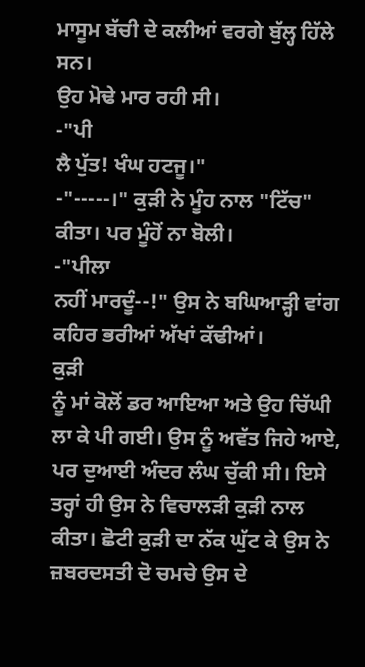ਮਾਸੂਮ ਬੱਚੀ ਦੇ ਕਲੀਆਂ ਵਰਗੇ ਬੁੱਲ੍ਹ ਹਿੱਲੇ ਸਨ।
ਉਹ ਮੋਢੇ ਮਾਰ ਰਹੀ ਸੀ।
-"ਪੀ
ਲੈ ਪੁੱਤ! ਖੰਘ ਹਟਜੂ।"
-"-----।" ਕੁੜੀ ਨੇ ਮੂੰਹ ਨਾਲ "ਟਿੱਚ" ਕੀਤਾ। ਪਰ ਮੂੰਹੋਂ ਨਾ ਬੋਲੀ।
-"ਪੀਲਾ
ਨਹੀਂ ਮਾਰਦੂੰ--!" ਉਸ ਨੇ ਬਘਿਆੜ੍ਹੀ ਵਾਂਗ ਕਹਿਰ ਭਰੀਆਂ ਅੱਖਾਂ ਕੱਢੀਆਂ।
ਕੁੜੀ
ਨੂੰ ਮਾਂ ਕੋਲੋਂ ਡਰ ਆਇਆ ਅਤੇ ਉਹ ਚਿੱਘੀ ਲਾ ਕੇ ਪੀ ਗਈ। ਉਸ ਨੂੰ ਅਵੱਤ ਜਿਹੇ ਆਏ,
ਪਰ ਦੁਆਈ ਅੰਦਰ ਲੰਘ ਚੁੱਕੀ ਸੀ। ਇਸੇ ਤਰ੍ਹਾਂ ਹੀ ਉਸ ਨੇ ਵਿਚਾਲੜੀ ਕੁੜੀ ਨਾਲ
ਕੀਤਾ। ਛੋਟੀ ਕੁੜੀ ਦਾ ਨੱਕ ਘੁੱਟ ਕੇ ਉਸ ਨੇ ਜ਼ਬਰਦਸਤੀ ਦੋ ਚਮਚੇ ਉਸ ਦੇ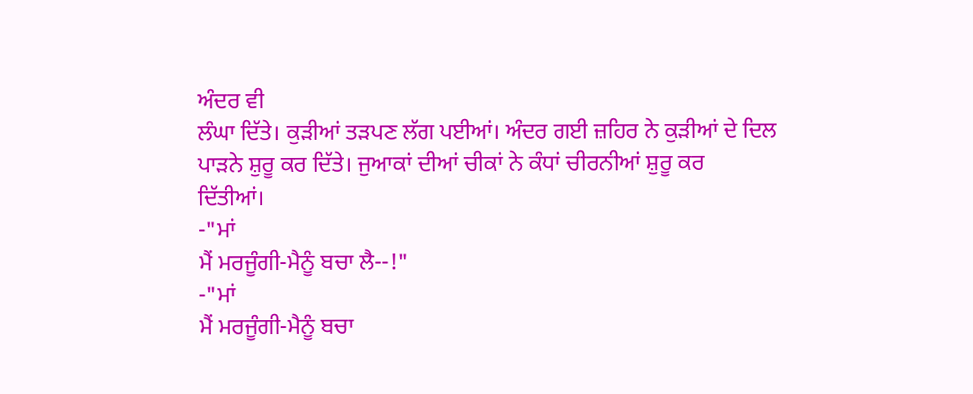ਅੰਦਰ ਵੀ
ਲੰਘਾ ਦਿੱਤੇ। ਕੁੜੀਆਂ ਤੜਪਣ ਲੱਗ ਪਈਆਂ। ਅੰਦਰ ਗਈ ਜ਼ਹਿਰ ਨੇ ਕੁੜੀਆਂ ਦੇ ਦਿਲ
ਪਾੜਨੇ ਸ਼ੁਰੂ ਕਰ ਦਿੱਤੇ। ਜੁਆਕਾਂ ਦੀਆਂ ਚੀਕਾਂ ਨੇ ਕੰਧਾਂ ਚੀਰਨੀਆਂ ਸ਼ੁਰੂ ਕਰ
ਦਿੱਤੀਆਂ।
-"ਮਾਂ
ਮੈਂ ਮਰਜੂੰਗੀ-ਮੈਨੂੰ ਬਚਾ ਲੈ--!"
-"ਮਾਂ
ਮੈਂ ਮਰਜੂੰਗੀ-ਮੈਨੂੰ ਬਚਾ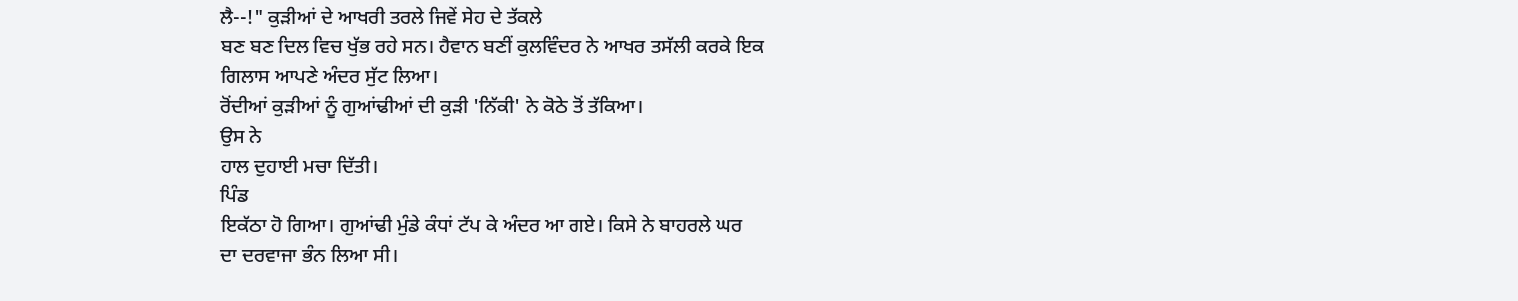ਲੈ--!" ਕੁੜੀਆਂ ਦੇ ਆਖਰੀ ਤਰਲੇ ਜਿਵੇਂ ਸੇਹ ਦੇ ਤੱਕਲੇ
ਬਣ ਬਣ ਦਿਲ ਵਿਚ ਖੁੱਭ ਰਹੇ ਸਨ। ਹੈਵਾਨ ਬਣੀਂ ਕੁਲਵਿੰਦਰ ਨੇ ਆਖਰ ਤਸੱਲੀ ਕਰਕੇ ਇਕ
ਗਿਲਾਸ ਆਪਣੇ ਅੰਦਰ ਸੁੱਟ ਲਿਆ।
ਰੋਂਦੀਆਂ ਕੁੜੀਆਂ ਨੂੰ ਗੁਆਂਢੀਆਂ ਦੀ ਕੁੜੀ 'ਨਿੱਕੀ' ਨੇ ਕੋਠੇ ਤੋਂ ਤੱਕਿਆ।
ਉਸ ਨੇ
ਹਾਲ ਦੁਹਾਈ ਮਚਾ ਦਿੱਤੀ।
ਪਿੰਡ
ਇਕੱਠਾ ਹੋ ਗਿਆ। ਗੁਆਂਢੀ ਮੁੰਡੇ ਕੰਧਾਂ ਟੱਪ ਕੇ ਅੰਦਰ ਆ ਗਏ। ਕਿਸੇ ਨੇ ਬਾਹਰਲੇ ਘਰ
ਦਾ ਦਰਵਾਜਾ ਭੰਨ ਲਿਆ ਸੀ।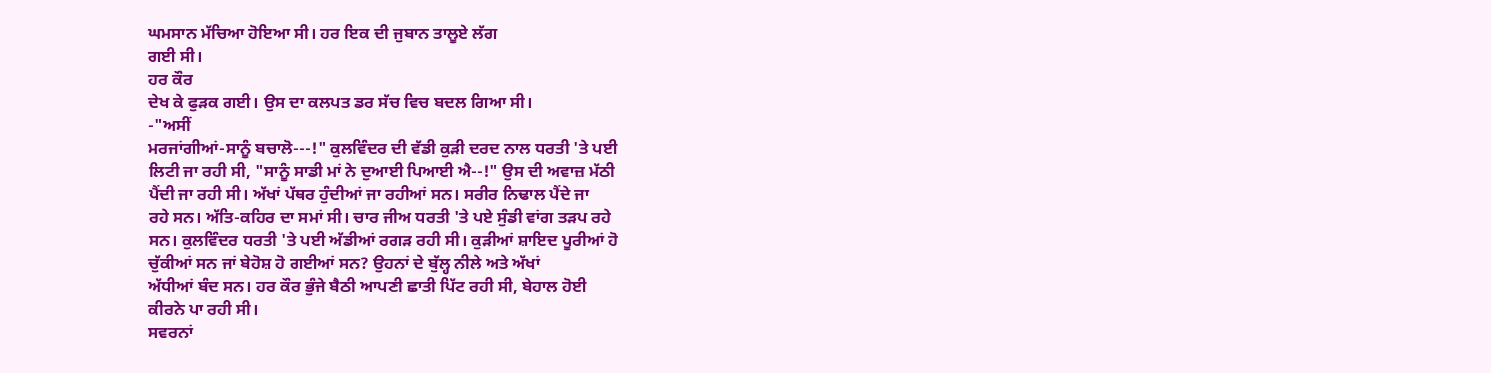ਘਮਸਾਨ ਮੱਚਿਆ ਹੋਇਆ ਸੀ। ਹਰ ਇਕ ਦੀ ਜੁਬਾਨ ਤਾਲੂਏ ਲੱਗ
ਗਈ ਸੀ।
ਹਰ ਕੌਰ
ਦੇਖ ਕੇ ਫੁੜਕ ਗਈ। ਉਸ ਦਾ ਕਲਪਤ ਡਰ ਸੱਚ ਵਿਚ ਬਦਲ ਗਿਆ ਸੀ।
-"ਅਸੀਂ
ਮਰਜਾਂਗੀਆਂ-ਸਾਨੂੰ ਬਚਾਲੋ---!" ਕੁਲਵਿੰਦਰ ਦੀ ਵੱਡੀ ਕੁੜੀ ਦਰਦ ਨਾਲ ਧਰਤੀ 'ਤੇ ਪਈ
ਲਿਟੀ ਜਾ ਰਹੀ ਸੀ, "ਸਾਨੂੰ ਸਾਡੀ ਮਾਂ ਨੇ ਦੁਆਈ ਪਿਆਈ ਐ--!" ਉਸ ਦੀ ਅਵਾਜ਼ ਮੱਠੀ
ਪੈਂਦੀ ਜਾ ਰਹੀ ਸੀ। ਅੱਖਾਂ ਪੱਥਰ ਹੁੰਦੀਆਂ ਜਾ ਰਹੀਆਂ ਸਨ। ਸਰੀਰ ਨਿਢਾਲ ਪੈਂਦੇ ਜਾ
ਰਹੇ ਸਨ। ਅੱਤਿ-ਕਹਿਰ ਦਾ ਸਮਾਂ ਸੀ। ਚਾਰ ਜੀਅ ਧਰਤੀ 'ਤੇ ਪਏ ਸੁੰਡੀ ਵਾਂਗ ਤੜਪ ਰਹੇ
ਸਨ। ਕੁਲਵਿੰਦਰ ਧਰਤੀ 'ਤੇ ਪਈ ਅੱਡੀਆਂ ਰਗੜ ਰਹੀ ਸੀ। ਕੁੜੀਆਂ ਸ਼ਾਇਦ ਪੂਰੀਆਂ ਹੋ
ਚੁੱਕੀਆਂ ਸਨ ਜਾਂ ਬੇਹੋਸ਼ ਹੋ ਗਈਆਂ ਸਨ? ਉਹਨਾਂ ਦੇ ਬੁੱਲ੍ਹ ਨੀਲੇ ਅਤੇ ਅੱਖਾਂ
ਅੱਧੀਆਂ ਬੰਦ ਸਨ। ਹਰ ਕੌਰ ਭੁੰਜੇ ਬੈਠੀ ਆਪਣੀ ਛਾਤੀ ਪਿੱਟ ਰਹੀ ਸੀ, ਬੇਹਾਲ ਹੋਈ
ਕੀਰਨੇ ਪਾ ਰਹੀ ਸੀ।
ਸਵਰਨਾਂ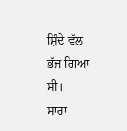ਸ਼ਿੰਦੇ ਵੱਲ ਭੱਜ ਗਿਆ ਸੀ।
ਸਾਰਾ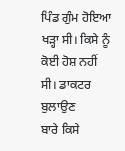ਪਿੰਡ ਗੁੰਮ ਹੋਇਆ ਖੜ੍ਹਾ ਸੀ। ਕਿਸੇ ਨੂੰ ਕੋਈ ਹੋਸ਼ ਨਹੀਂ ਸੀ। ਡਾਕਟਰ ਬੁਲਾਉਣ
ਬਾਰੇ ਕਿਸੇ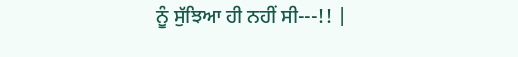ਨੂੰ ਸੁੱਝਿਆ ਹੀ ਨਹੀਂ ਸੀ---!! |